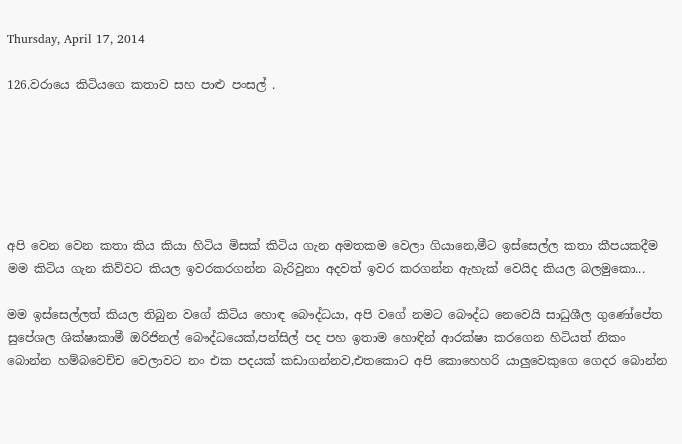Thursday, April 17, 2014

126.වරායෙ කිටියගෙ කතාව සහ පාළු පංසල් .






අපි වෙන වෙන කතා කිය කියා හිටිය මිසක් කිටිය ගැන අමතකම වෙලා ගියානෙ,මීට ඉස්සෙල්ල කතා කීපයකදීම මම කිටිය ගැන කිව්වට කියල ඉවරකරගන්න බැරිවුනා අදවත් ඉවර කරගන්න ඇහැක් වෙයිද කියල බලමුකො...

මම ඉස්සෙල්ලත් කියල තිබුන වගේ කිටිය හොඳ බෞද්ධයා, අපි වගේ නමට බෞද්ධ නෙවෙයි සාධුශීල ගුණෝපේත සුපේශල ශික්ෂාකාමී ඔරිජිනල් බෞද්ධයෙක්,පන්සිල් පද පහ ඉතාම හොඳින් ආරක්ෂා කරගෙන හිටියත් නිකං බොන්න හම්බවෙච්ච වෙලාවට නං එක පදයක් කඩාගන්නව,එතකොට අපි කොහෙහරි යාලුවෙකුගෙ ගෙදර බොන්න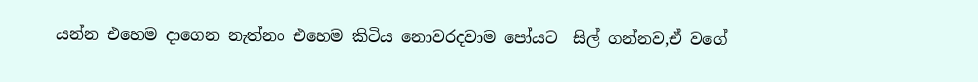යන්න එහෙම දාගෙන නැත්නං එහෙම කිටිය නොවරදවාම පෝයට  සිල් ගන්නව,ඒ වගේ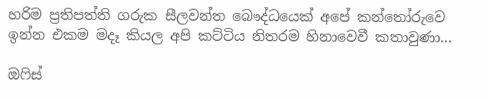හරිම ප්‍රතිපත්ති ගරුක සීලවන්ත බෞද්ධයෙක් අපේ කන්තෝරුවෙ ඉන්න එකම මදෑ කියල අපි කට්ටිය නිතරම හිනාවෙවී කතාවුණා...

ඔෆිස්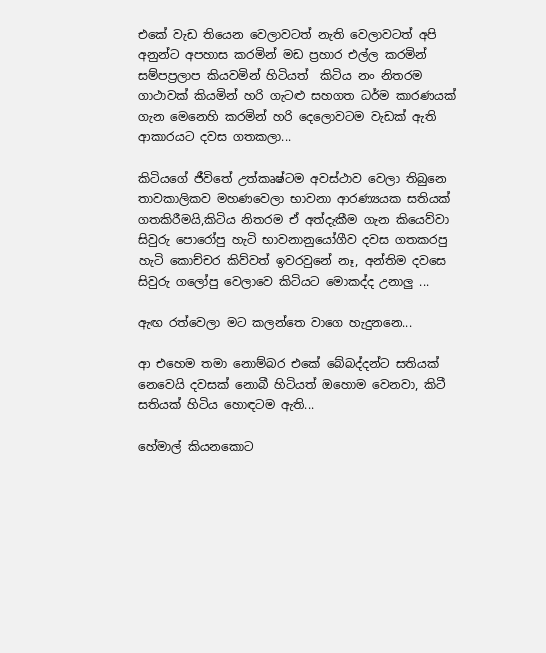එකේ වැඩ තියෙන වෙලාවටත් නැති වෙලාවටත් අපි අනුන්ට අපහාස කරමින් මඩ ප්‍රහාර එල්ල කරමින් සම්පප්‍රලාප කියවමින් හිටියත්  කිටිය නං නිතරම ගාථාවක් කියමින් හරි ගැටළු සහගත ධර්ම කාරණයක් ගැන මෙනෙහි කරමින් හරි දෙලොවටම වැඩක් ඇති ආකාරයට දවස ගතකලා...

කිටියගේ ජීවිතේ උත්කෘෂ්ටම අවස්ථාව වෙලා තිබුනෙ තාවකාලිකව මහණවෙලා භාවනා ආරණ්‍යයක සතියක් ගතකිරීමයි,කිටිය නිතරම ඒ අත්දැකීම ගැන කියෙව්වා සිවුරු පොරෝපු හැටි භාවනානුයෝගීව දවස ගතකරපු හැටි කොච්චර කිව්වත් ඉවරවුනේ නෑ, අන්තිම දවසෙ සිවුරු ගලෝපු වෙලාවෙ කිටියට මොකද්ද උනාලු ...

ඇඟ රත්වෙලා මට කලන්තෙ වාගෙ හැදුනනෙ...

ආ එහෙම තමා නොම්බර එකේ බේබද්දන්ට සතියක් නෙවෙයි දවසක් නොබී හිටියත් ඔහොම වෙනවා, කිටී සතියක් හිටිය හොඳටම ඇති...

හේමාල් කියනකොට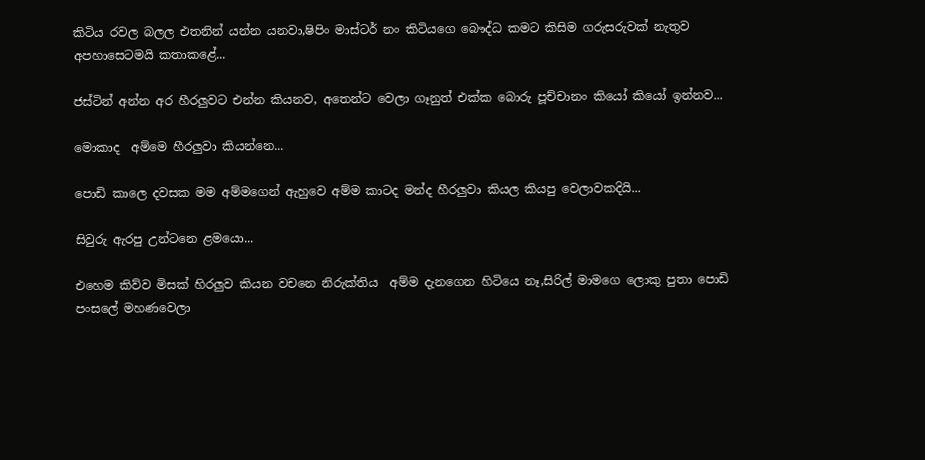කිටිය රවල බලල එතනින් යන්න යනවා,ෂිපිං මාස්ටර් නං කිටියගෙ බෞද්ධ කමට කිසිම ගරුසරුවක් නැතුව අපහාසෙටමයි කතාකළේ...

ජස්ටින් අන්න අර හීරලුවට එන්න කියනව, අතෙන්ට වෙලා ගෑනුත් එක්ක බොරු පූච්චානං කියෝ කියෝ ඉන්නව...

මොකාද  අම්මෙ හීරලුවා කියන්නෙ...

පොඩි කාලෙ දවසක මම අම්මගෙන් ඇහුවෙ අම්ම කාටද මන්ද හීරලුවා කියල කියපු වෙලාවකදියි...

සිවුරු ඇරපු උන්ටනෙ ළමයො...

එහෙම කිව්ව මිසක් හිරලුව කියන වචනෙ නිරුක්තිය  අම්ම දැනගෙන හිටියෙ නෑ,සිරිල් මාමගෙ ලොකු පුතා පොඩි පංසලේ මහණවෙලා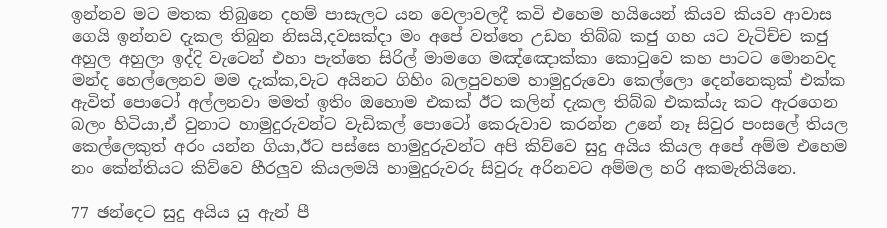ඉන්නව මට මතක තිබුනෙ දහම් පාසැලට යන වෙලාවලදී කවි එහෙම හයියෙන් කියව කියව ආවාස ගෙයි ඉන්නව දැකල තිබුන නිසයි,දවසක්දා මං අපේ වත්තෙ උඩහ තිබ්බ කජු ගහ යට වැටිච්ච කජු අහුල අහුලා ඉද්දි වැටෙන් එහා පැත්තෙ සිරිල් මාමගෙ මඤ්ඤොක්‍කා කොටුවෙ කහ පාටට මොනවද මන්ද හෙල්ලෙනව මම දැක්ක,වැට අයිනට ගිහිං බලපුවහම හාමුදුරුවො කෙල්ලො දෙන්නෙකුක් එක්ක ඇවිත් පොටෝ අල්ලනවා මමත් ඉතිං ඔහොම එකක් ඊට කලින් දැකල තිබ්බ එකක්යැ කට ඇරගෙන බලං හිටියා,ඒ වුනාට හාමුදුරුවන්ට වැඩිකල් පොටෝ කෙරුවාව කරන්න උනේ නෑ සිවුර පංසලේ තියල කෙල්ලෙකුත් අරං යන්න ගියා,ඊට පස්සෙ හාමුදුරුවන්ට අපි කිව්වෙ සුදු අයිය කියල අපේ අම්ම එහෙම නං කේන්තියට කිව්වෙ හීරලුව කියලමයි හාමුදුරුවරු සිවුරු අරිනවට අම්මල හරි අකමැතියිනෙ.

77 ඡන්දෙට සුදු අයිය යු ඇන් පී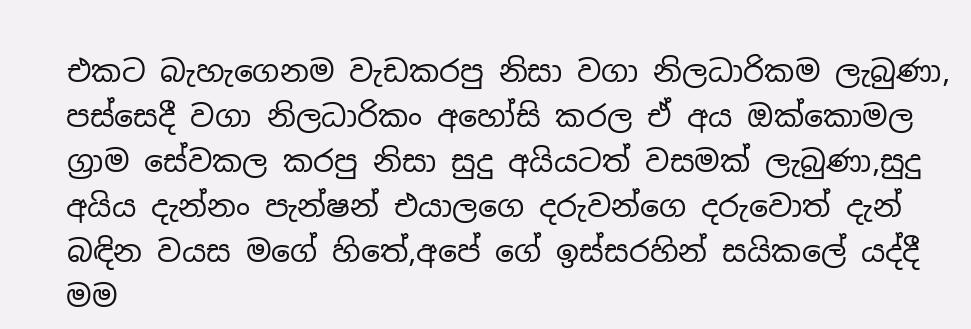එකට බැහැගෙනම වැඩකරපු නිසා වගා නිලධාරිකම ලැබුණා, පස්සෙදී වගා නිලධාරිකං අහෝසි කරල ඒ අය ඔක්කොමල ග්‍රාම සේවකල කරපු නිසා සුදු අයියටත් වසමක් ලැබුණා,සුදු අයිය දැන්නං පැන්ෂන් එයාලගෙ දරුවන්ගෙ දරුවොත් දැන් බඳින වයස මගේ හිතේ,අපේ ගේ ඉස්සරහින් සයිකලේ යද්දී මම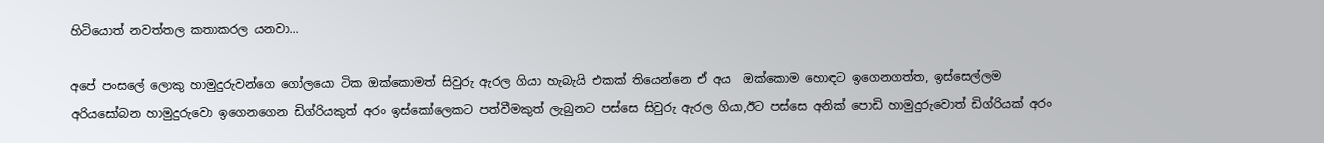හිටියොත් නවත්තල කතාකරල යනවා...

අපේ පංසලේ ලොකු හාමුදුරුවන්ගෙ ගෝලයො ටික ඔක්කොමත් සිවුරු ඇරල ගියා හැබැයි එකක් තියෙන්නෙ ඒ අය  ඔක්කොම හොඳට ඉගෙනගත්ත, ඉස්සෙල්ලම අරියසෝබන හාමුදුරුවො ඉගෙනගෙන ඩිග්රියකුත් අරං ඉස්කෝලෙකට පත්වීමකුත් ලැබුනට පස්සෙ සිවුරු ඇරල ගියා,ඊට පස්සෙ අනික් පොඩි හාමුදුරුවොත් ඩිග්රියක් අරං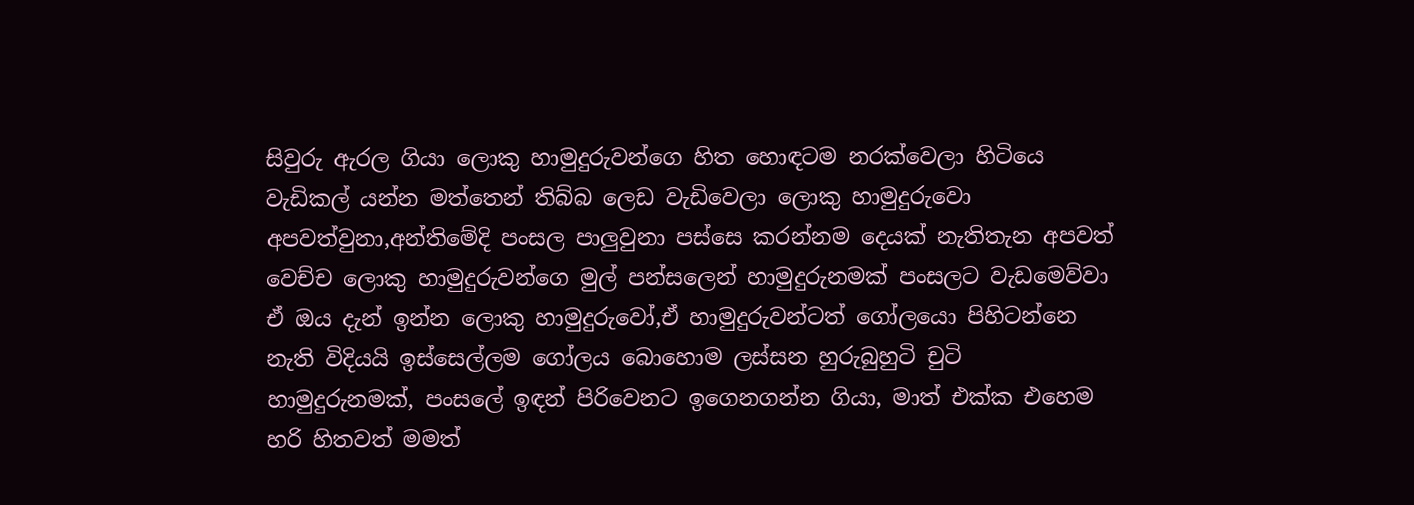සිවුරු ඇරල ගියා ලොකු හාමුදුරුවන්ගෙ හිත හොඳටම නරක්වෙලා හිටියෙ වැඩිකල් යන්න මත්තෙන් තිබ්බ ලෙඩ වැඩිවෙලා ලොකු හාමුදුරුවො අපවත්වුනා,අන්තිමේදි පංසල පාලුවුනා පස්සෙ කරන්නම දෙයක් නැතිතැන අපවත් වෙච්ච ලොකු හාමුදුරුවන්ගෙ මුල් පන්සලෙන් හාමුදුරුනමක් පංසලට වැඩමෙව්වා ඒ ඔය දැන් ඉන්න ලොකු හාමුදුරුවෝ,ඒ හාමුදුරුවන්ටත් ගෝලයො පිහිටන්නෙ නැති විදියයි ඉස්සෙල්ලම ගෝලය බොහොම ලස්සන හුරුබුහුටි චුටි හාමුදුරුනමක්, පංසලේ ඉඳන් පිරිවෙනට ඉගෙනගන්න ගියා, මාත් එක්ක එහෙම හරි හිතවත් මමත්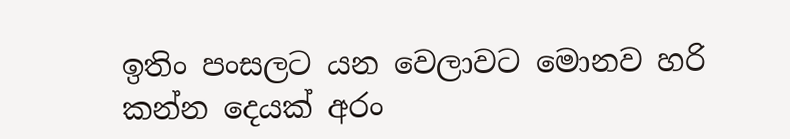ඉතිං පංසලට යන වෙලාවට මොනව හරි කන්න දෙයක් අරං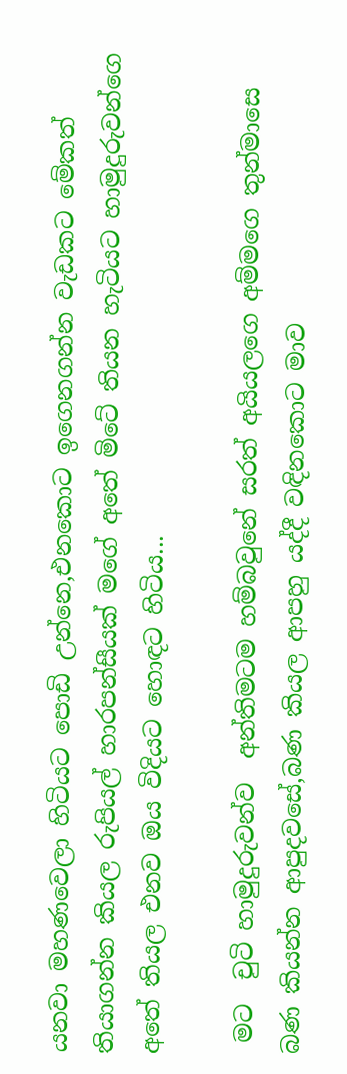යනවා මහණවෙලා හිටියට පොඩි උන්නෙ,එනකොට ඉගෙනගන්න වැඩකට මේකත් තියාගන්න කියල රුපියල් හාරපන්සීයක් මගේ අතේ මිටේ තියන හැටියට හාමුදුරුවන්ගෙ අතේ තියල එනව ඔය විදියට හොඳට හිටිය...

 මට  චුටි හාමුදුරුවන්ව  අන්තිමටම හම්බවුනේ සරත් අයියලගෙ අම්මගෙ තුන්මාසෙ බණ කියන්න ආපුදවසේ,බණ කියල ආපහු යද්දී වඳිනකොට මාව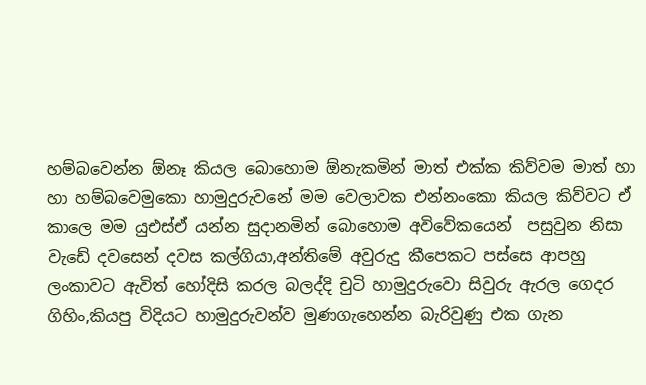හම්බවෙන්න ඕනෑ කියල බොහොම ඕනැකමින් මාත් එක්ක කිව්වම මාත් හා හා හම්බවෙමුකො හාමුදුරුවනේ මම වෙලාවක එන්නංකො කියල කිව්වට ඒ කාලෙ මම යුඑස්ඒ යන්න සුදානමින් බොහොම අවිවේකයෙන්  පසුවුන නිසා වැඩේ දවසෙන් දවස කල්ගියා,අන්තිමේ අවුරුදු කීපෙකට පස්සෙ ආපහු ලංකාවට ඇවිත් හෝදිසි කරල බලද්දි චුටි හාමුදුරුවො සිවුරු ඇරල ගෙදර ගිහිං,කියපු විදියට හාමුදුරුවන්ව මුණගැහෙන්න බැරිවුණු එක ගැන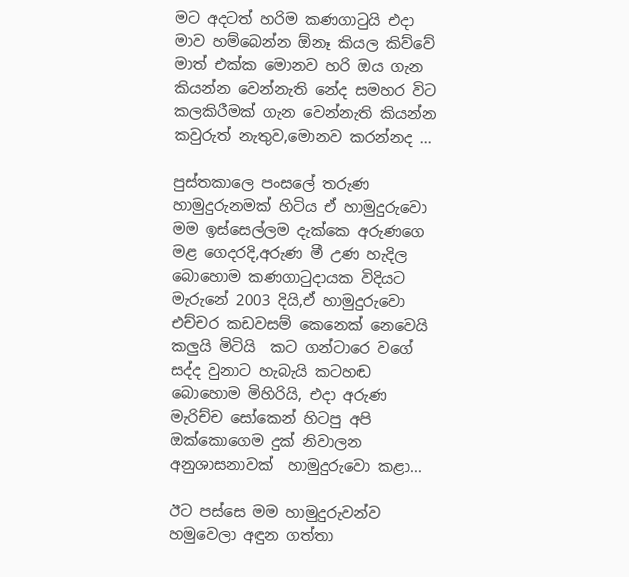මට අදටත් හරිම කණගාටුයි එදා මාව හම්බෙන්න ඕනෑ කියල කිව්වේ මාත් එක්ක මොනව හරි ඔය ගැන කියන්න වෙන්නැති නේද සමහර විට කලකිරීමක් ගැන වෙන්නැති කියන්න කවුරුත් නැතුව,මොනව කරන්නද ...

පුස්තකාලෙ පංසලේ තරුණ හාමුදුරුනමක් හිටිය ඒ හාමුදුරුවො මම ඉස්සෙල්ලම දැක්කෙ අරුණගෙ මළ ගෙදරදි,අරුණ මී උණ හැදිල බොහොම කණගාටුදායක විදියට මැරුනේ 2003 දියි,ඒ හාමුදුරුවො එච්චර කඩවසම් කෙනෙක් නෙවෙයි කලුයි මිටියි  කට ගන්ටාරෙ වගේ සද්ද වුනාට හැබැයි කටහඬ බොහොම මිහිරියි, එදා අරුණ මැරිච්ච සෝකෙන් හිටපු අපි ඔක්කොගෙම දුක් නිවාලන අනුශාසනාවක්  හාමුදුරුවො කළා...

ඊට පස්සෙ මම හාමුදුරුවන්ව හමුවෙලා අඳුන ගත්තා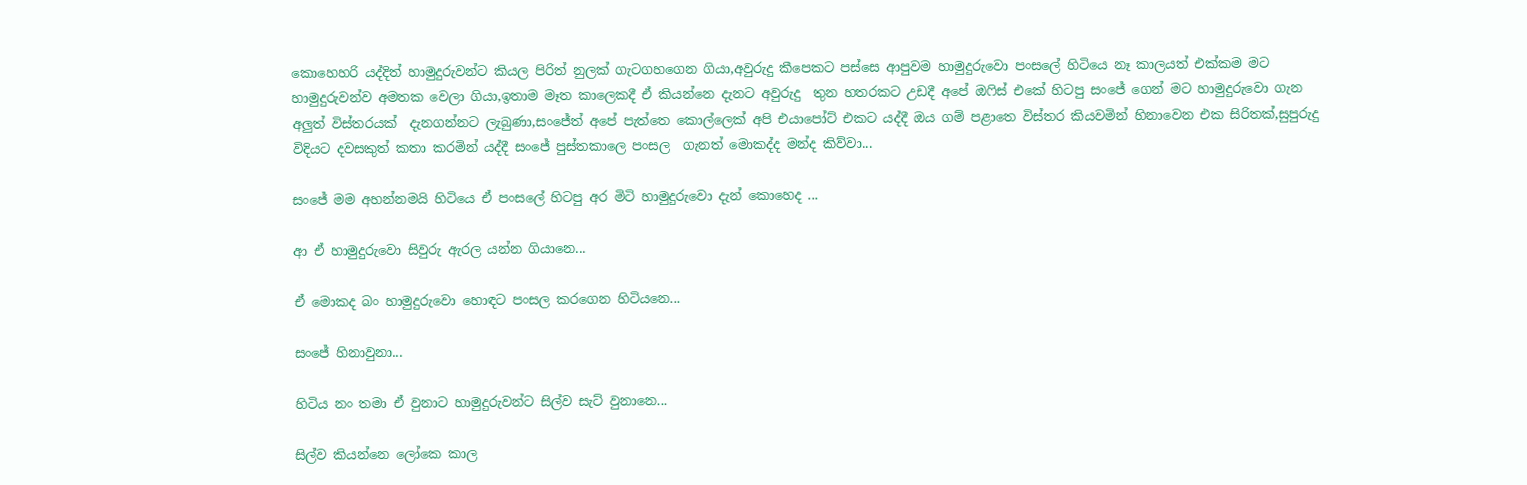කොහෙහරි යද්දිත් හාමුදුරුවන්ට කියල පිරිත් නුලක් ගැටගහගෙන ගියා,අවුරුදු කීපෙකට පස්සෙ ආපුවම හාමුදුරුවො පංසලේ හිටියෙ නෑ කාලයත් එක්කම මට හාමුදුරුවන්ව අමතක වෙලා ගියා,ඉතාම මෑත කාලෙකදී ඒ කියන්නෙ දැනට අවුරුදු  තුන හතරකට උඩදී අපේ ඔෆිස් එකේ හිටපු සංජේ ගෙන් මට හාමුදුරුවො ගැන අලුත් විස්තරයක්  දැනගන්නට ලැබුණා,සංජේත් අපේ පැත්තෙ කොල්ලෙක් අපි එයාපෝට් එකට යද්දී ඔය ගම් පළාතෙ විස්තර කියවමින් හිනාවෙන එක සිරිතක්,සුපුරුදු විදියට දවසකුත් කතා කරමින් යද්දී සංජේ පුස්තකාලෙ පංසල  ගැනත් මොකද්ද මන්ද කිව්වා...

සංජේ මම අහන්නමයි හිටියෙ ඒ පංසලේ හිටපු අර මිටි හාමුදුරුවො දැන් කොහෙද ...

ආ ඒ හාමුදුරුවො සිවුරු ඇරල යන්න ගියානෙ...

ඒ මොකද බං හාමුදුරුවො හොඳට පංසල කරගෙන හිටියනෙ...

සංජේ හිනාවුනා...

හිටිය නං තමා ඒ වුනාට හාමුදුරුවන්ට සිල්ව සැට් වුනානෙ...

සිල්ව කියන්නෙ ලෝකෙ කාල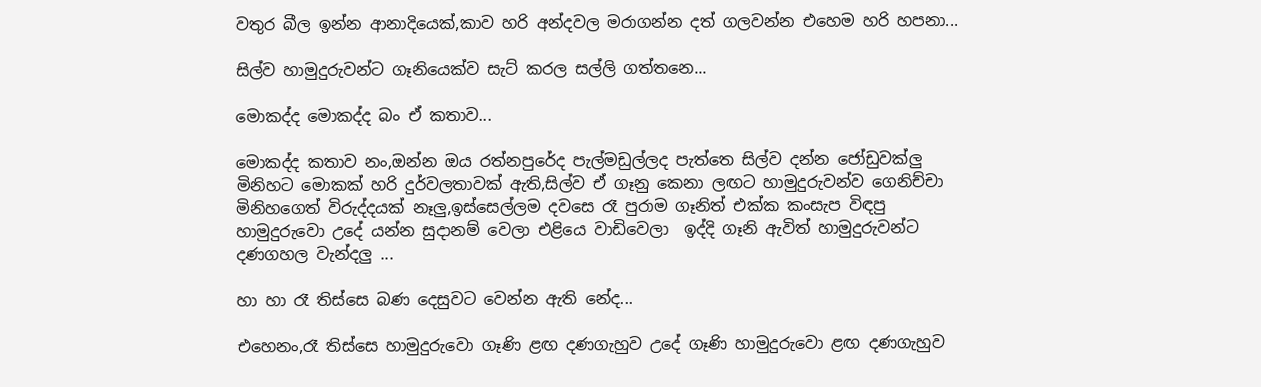වතුර බීල ඉන්න ආනාදියෙක්,කාව හරි අන්දවල මරාගන්න දත් ගලවන්න එහෙම හරි හපනා...

සිල්ව හාමුදුරුවන්ට ගෑනියෙක්ව සැට් කරල සල්ලි ගත්තනෙ...

මොකද්ද මොකද්ද බං ඒ කතාව...

මොකද්ද කතාව නං,ඔන්න ඔය රත්නපුරේද පැල්මඩුල්ලද පැත්තෙ සිල්ව දන්න ජෝඩුවක්ලු  මිනිහට මොකක් හරි දුර්වලතාවක් ඇති,සිල්ව ඒ ගෑනු කෙනා ලඟට හාමුදුරුවන්ව ගෙනිච්චා මිනිහගෙත් විරුද්දයක් නෑලු,ඉස්සෙල්ලම දවසෙ රෑ පුරාම ගෑනිත් එක්ක කංසැප විඳපු හාමුදුරුවො උදේ යන්න සුදානම් වෙලා එළියෙ වාඩිවෙලා  ඉද්දි ගෑනි ඇවිත් හාමුදුරුවන්ට දණගහල වැන්දලු ...

හා හා රෑ තිස්සෙ බණ දෙසුවට වෙන්න ඇති නේද...

එහෙනං,රෑ තිස්සෙ හාමුදුරුවො ගෑණි ළඟ දණගැහුව උදේ ගෑණි හාමුදුරුවො ළඟ දණගැහුව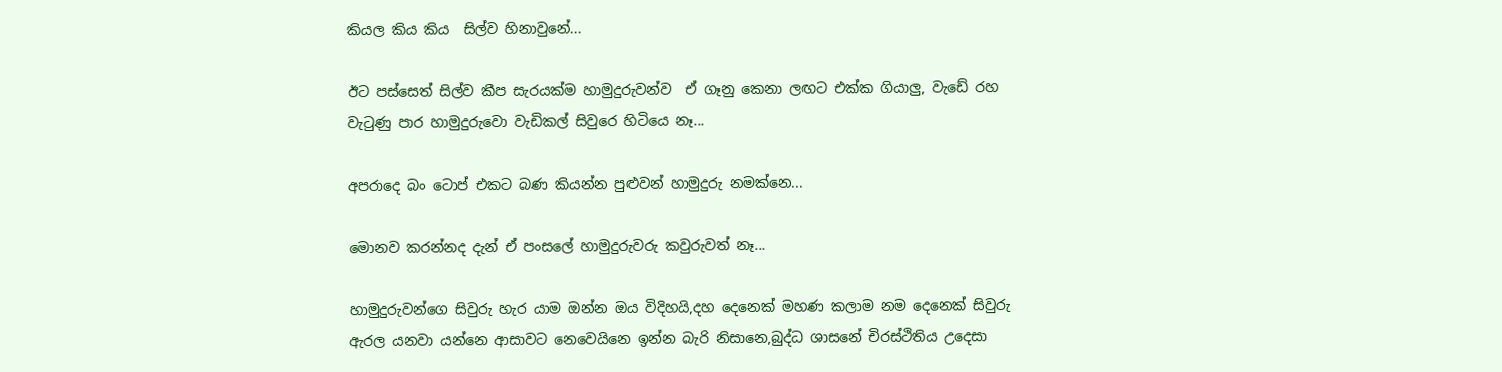කියල කිය කිය  සිල්ව හිනාවුනේ...

ඊට පස්සෙත් සිල්ව කීප සැරයක්ම හාමුදුරුවන්ව  ඒ ගෑනු කෙනා ලඟට එක්ක ගියාලු, වැඩේ රහ වැටුණු පාර හාමුදුරුවො වැඩිකල් සිවුරෙ හිටියෙ නෑ...

අපරාදෙ බං ටොප් එකට බණ කියන්න පුළුවන් හාමුදුරු නමක්නෙ...

මොනව කරන්නද දැන් ඒ පංසලේ හාමුදුරුවරු කවුරුවත් නෑ...

හාමුදුරුවන්ගෙ සිවුරු හැර යාම ඔන්න ඔය විදිහයි,දහ දෙනෙක් මහණ කලාම නම දෙනෙක් සිවුරු ඇරල යනවා යන්නෙ ආසාවට නෙවෙයිනෙ ඉන්න බැරි නිසානෙ,බුද්ධ ශාසනේ චිරස්ථිතිය උදෙසා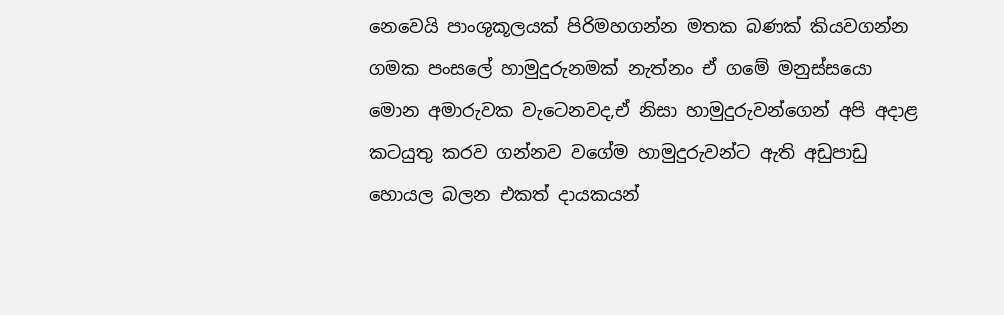නෙවෙයි පාංශුකූලයක් පිරිමහගන්න මතක බණක් කියවගන්න ගමක පංසලේ හාමුදුරුනමක් නැත්නං ඒ ගමේ මනුස්සයො මොන අමාරුවක වැටෙනවද,ඒ නිසා හාමුදුරුවන්ගෙන් අපි අදාළ කටයුතු කරව ගන්නව වගේම හාමුදුරුවන්ට ඇති අඩුපාඩු හොයල බලන එකත් දායකයන්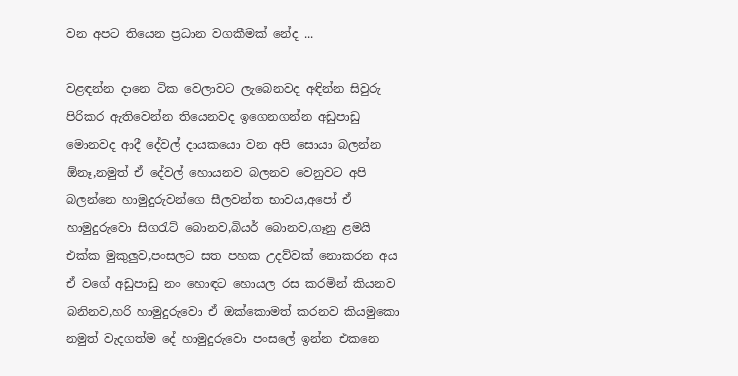වන අපට තියෙන ප්‍රධාන වගකීමක් නේද ...

වළඳන්න දානෙ ටික වෙලාවට ලැබෙනවද අඳින්න සිවුරු පිරිකර ඇතිවෙන්න තියෙනවද ඉගෙනගන්න අඩුපාඩු මොනවද ආදී දේවල් දායකයො වන අපි සොයා බලන්න ඕනෑ,නමුත් ඒ දේවල් හොයනව බලනව වෙනුවට අපි බලන්නෙ හාමුදුරුවන්ගෙ සීලවන්ත භාවය,අපෝ ඒ හාමුදුරුවො සිගරැට් බොනව,බියර් බොනව,ගෑනු ළමයි එක්ක මුකුලුව,පංසලට සත පහක උදව්වක් නොකරන අය ඒ වගේ අඩුපාඩු නං හොඳට හොයල රස කරමින් කියනව බනිනව,හරි හාමුදුරුවො ඒ ඔක්කොමත් කරනව කියමුකො නමුත් වැදගත්ම දේ හාමුදුරුවො පංසලේ ඉන්න එකනෙ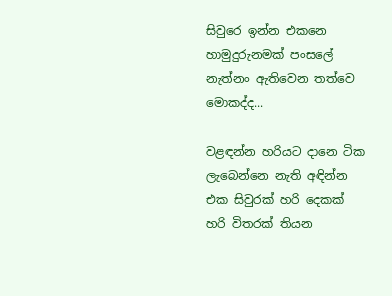සිවුරෙ ඉන්න එකනෙ හාමුදුරුනමක් පංසලේ නැත්නං ඇතිවෙන තත්වෙ මොකද්ද...

වළඳන්න හරියට දානෙ ටික ලැබෙන්නෙ නැති අඳින්න එක සිවුරක් හරි දෙකක් හරි විතරක් තියන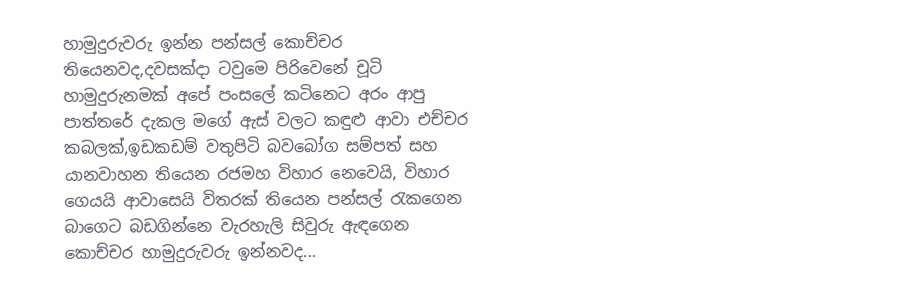හාමුදුරුවරු ඉන්න පන්සල් කොච්චර තියෙනවද,දවසක්දා ටවුමෙ පිරිවෙනේ චූටි හාමුදුරුනමක් අපේ පංසලේ කටිනෙට අරං ආපු පාත්තරේ දැකල මගේ ඇස් වලට කඳුළු ආවා එච්චර කබලක්,ඉඩකඩම් වතුපිටි බවබෝග සම්පත් සහ යානවාහන තියෙන රජමහ විහාර නෙවෙයි, විහාර ගෙයයි ආවාසෙයි විතරක් තියෙන පන්සල් රැකගෙන බාගෙට බඩගින්නෙ වැරහැලි සිවුරු ඇඳගෙන කොච්චර හාමුදුරුවරු ඉන්නවද...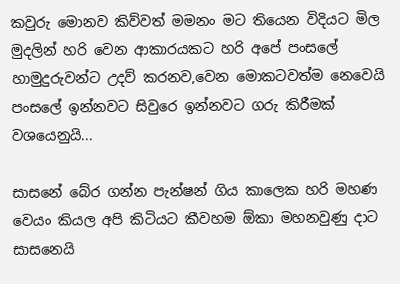කවුරු මොනව කිව්වත් මමනං මට තියෙන විදියට මිල මුදලින් හරි වෙන ආකාරයකට හරි අපේ පංසලේ හාමුදුරුවන්ට උදව් කරනව,වෙන මොකටවත්ම නෙවෙයි පංසලේ ඉන්නවට සිවුරෙ ඉන්නවට ගරු කිරීමක් වශයෙනුයි...

සාසනේ බේර ගන්න පැන්ෂන් ගිය කාලෙක හරි මහණ වෙයං කියල අපි කිටියට කීවහම ඕකා මහනවුණු දාට සාසනෙයි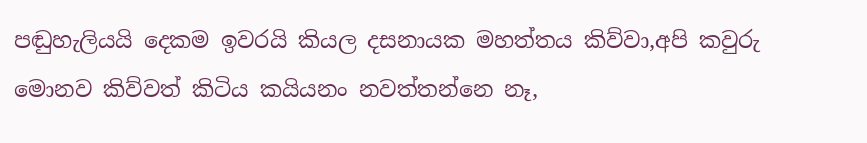පඬුහැලියයි දෙකම ඉවරයි කියල දසනායක මහත්තය කිව්වා,අපි කවුරු මොනව කිව්වත් කිටිය කයියනං නවත්තන්නෙ නෑ,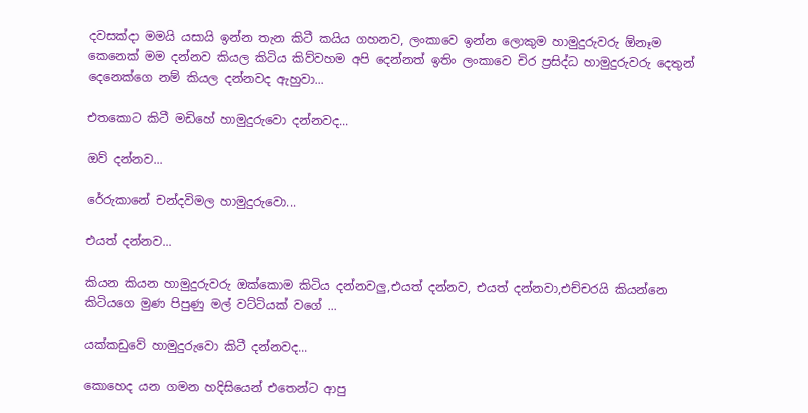දවසක්දා මමයි යසායි ඉන්න තැන කිටී කයිය ගහනව, ලංකාවෙ ඉන්න ලොකුම හාමුදුරුවරු ඕනෑම කෙනෙක් මම දන්නව කියල කිටිය කිව්වහම අපි දෙන්නත් ඉතිං ලංකාවෙ චිර ප්‍රසිද්ධ හාමුදුරුවරු දෙතුන් දෙනෙක්ගෙ නම් කියල දන්නවද ඇහුවා...

එතකොට කිටී මඩිහේ හාමුදුරුවො දන්නවද...

ඔව් දන්නව...

රේරුකානේ චන්දවිමල හාමුදුරුවො...

එයත් දන්නව...

කියන කියන හාමුදුරුවරු ඔක්කොම කිටිය දන්නවලු,එයත් දන්නව, එයත් දන්නවා,එච්චරයි කියන්නෙ කිටියගෙ මුණ පිපුණු මල් වට්ටියක් වගේ ...

යක්කඩුවේ හාමුදුරුවො කිටී දන්නවද...

කොහෙද යන ගමන හදිසියෙන් එතෙන්ට ආපු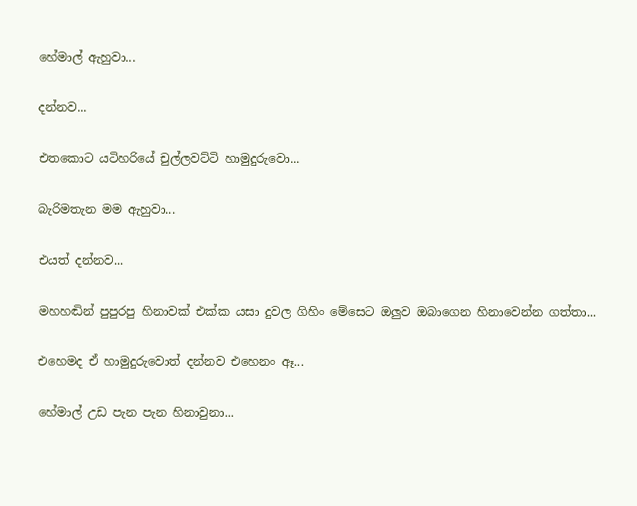හේමාල් ඇහුවා...

දන්නව...

එතකොට යටිහරියේ චුල්ලවට්ටි හාමුදුරුවො...

බැරිමතැන මම ඇහුවා...

එයත් දන්නව...

මහහඬින් පුපුරපු හිනාවක් එක්ක යසා දුවල ගිහිං මේසෙට ඔලුව ඔබාගෙන හිනාවෙන්න ගත්තා...

එහෙමද ඒ හාමුදුරුවොත් දන්නව එහෙනං ඈ...

හේමාල් උඩ පැන පැන හිනාවුනා...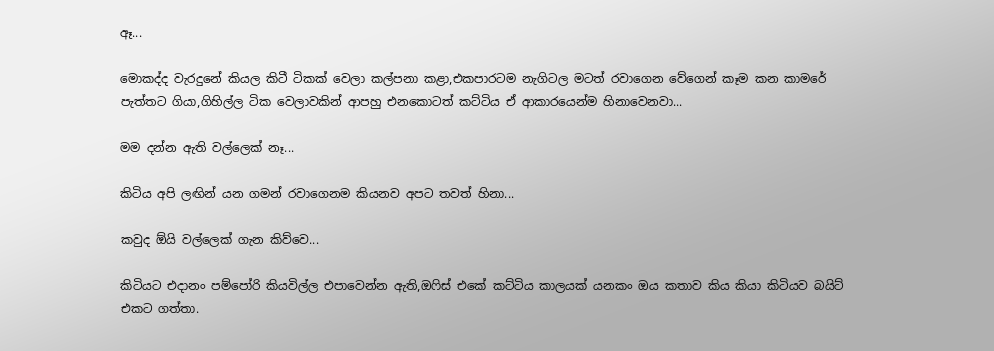ඈ...

මොකද්ද වැරදුනේ කියල කිටී ටිකක් වෙලා කල්පනා කළා,එකපාරටම නැගිටල මටත් රවාගෙන වේගෙන් කෑම කන කාමරේ පැත්තට ගියා,ගිහිල්ල ටික වෙලාවකින් ආපහු එනකොටත් කට්ටිය ඒ ආකාරයෙන්ම හිනාවෙනවා...

මම දන්න ඇති වල්ලෙක් නෑ...

කිටිය අපි ලඟින් යන ගමන් රවාගෙනම කියනව අපට තවත් හිනා...

කවුද ඕයි වල්ලෙක් ගැන කිව්වෙ...

කිටියට එදානං පම්පෝරි කියවිල්ල එපාවෙන්න ඇති,ඔෆිස් එකේ කට්ටිය කාලයක් යනකං ඔය කතාව කිය කියා කිටියව බයිට් එකට ගත්තා.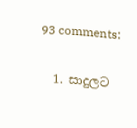93 comments:

  1. සාදුලට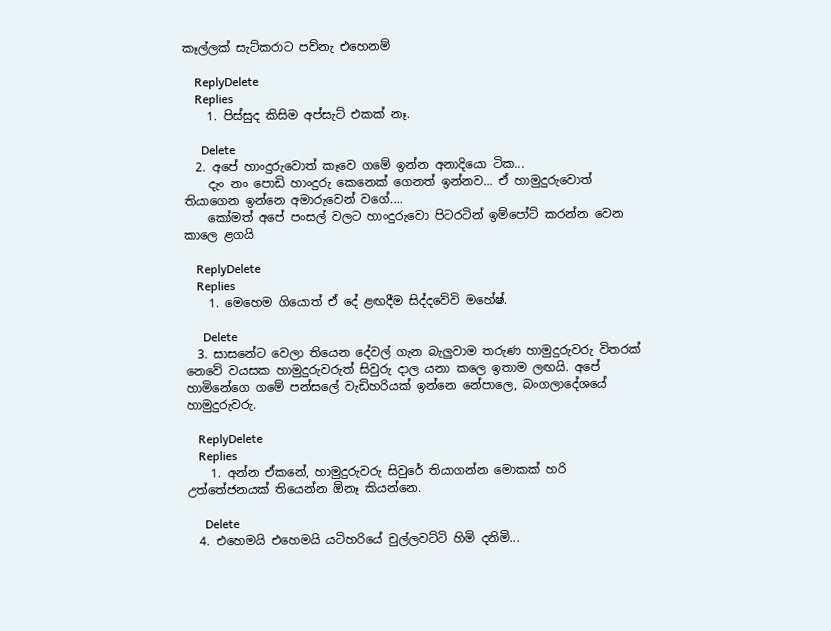කෑල්ලක් සැට්කරාට පව්නැ එහෙනම්

    ReplyDelete
    Replies
    1. පිස්සුද කිසිම අප්සැට් එකක් නෑ.

      Delete
  2. අපේ හාංදුරුවොත් කෑවෙ ගමේ ඉන්න අනාදියො ටික...
    දැං නං පොඩි හාංදුරු කෙනෙක් ගෙනත් ඉන්නව... ඒ හාමුදුරුවොත් තියාගෙන ඉන්නෙ අමාරුවෙන් වගේ....
    කෝමත් අපේ පංසල් වලට හාංදුරුවො පිටරටින් ඉම්පෝට් කරන්න වෙන කාලෙ ළගයි

    ReplyDelete
    Replies
    1. මෙහෙම ගියොත් ඒ දේ ළඟදීම සිද්දවේවි මහේෂ්.

      Delete
  3. සාසනේට වෙලා තියෙන දේවල් ගැන බැලුවාම තරුණ හාමුදුරුවරු විතරක් නෙවේ වයසක හාමුදුරුවරුත් සිවුරු දාල යනා කලෙ ඉතාම ලඟයි. අපේ හාමිනේගෙ ගමේ පන්සලේ වැඩිහරියක් ඉන්නෙ නේපාලෙ, බංගලාදේශයේ හාමුදුරුවරු.

    ReplyDelete
    Replies
    1. අන්න ඒකනේ, හාමුදුරුවරු සිවුරේ තියාගන්න මොකක් හරි උත්තේජනයක් තියෙන්න ඕනෑ කියන්නෙ.

      Delete
  4. එහෙමයි එහෙමයි යටිහරියේ චුල්ලවට්ටි හිමි දනිමි...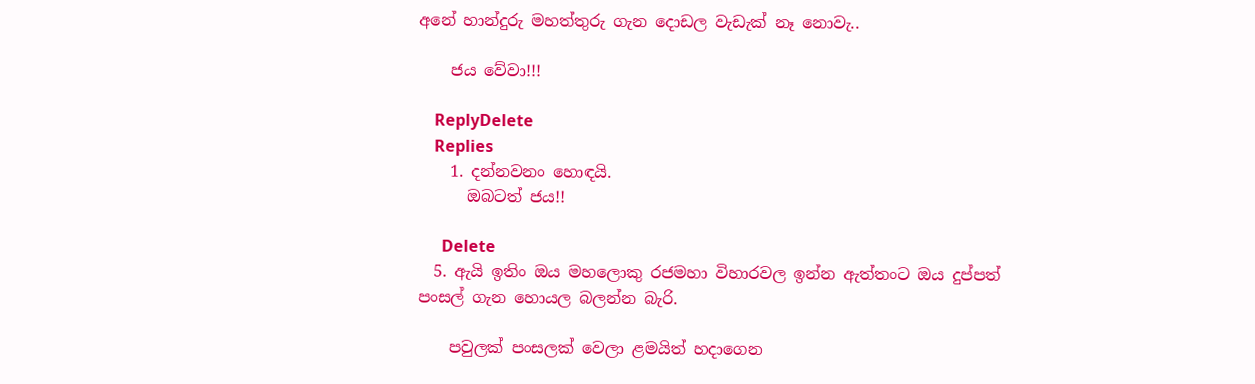අනේ හාන්දුරු මහත්තුරු ගැන දොඩල වැඩැක් නෑ නොවැ..

    ජය වේවා!!!

    ReplyDelete
    Replies
    1. දන්නවනං හොඳයි.
      ඔබටත් ජය!!

      Delete
  5. ඇයි ඉතිං ඔය මහලොකු රජමහා විහාරවල ඉන්න ඇත්තංට ඔය දුප්පත් පංසල් ගැන හොයල බලන්න බැරි.

    පවුලක් පංසලක් වෙලා ළමයිත් හදාගෙන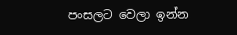පංසලට වෙලා ඉන්න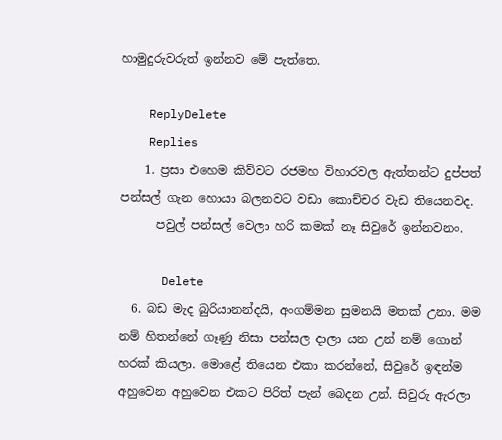හාමුදුරුවරුත් ඉන්නව මේ පැත්තෙ.

    ReplyDelete
    Replies
    1. ප්‍රසා එහෙම කිව්වට රජමහ විහාරවල ඇත්තන්ට දුප්පත් පන්සල් ගැන හොයා බලනවට වඩා කොච්චර වැඩ තියෙනවද.
      පවුල් පන්සල් වෙලා හරි කමක් නෑ සිවුරේ ඉන්නවනං.

      Delete
  6. බඩ මැද බුරියානන්දයි, අංගම්මන සුමනයි මතක් උනා. මම නම් හිතන්නේ ගෑණු නිසා පන්සල දාලා යන උන් නම් ගොන් හරක් කියලා. මොළේ තියෙන එකා කරන්නේ, සිවුරේ ඉඳන්ම අහුවෙන අහුවෙන එකට පිරිත් පැන් බෙදන උන්. සිවුරු ඇරලා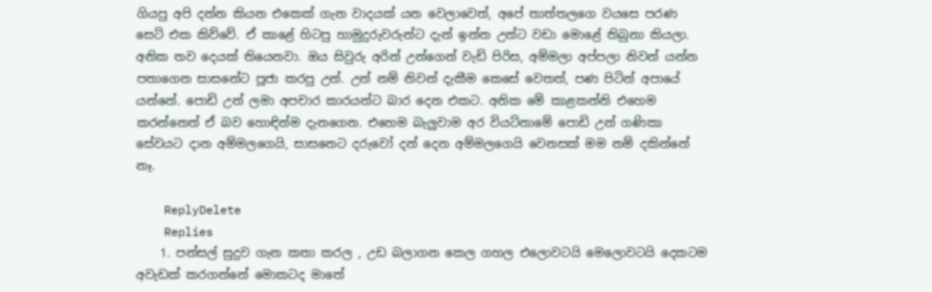ගියපු අපි දන්න කියන එකෙක් ගැන වාදයක් යන වෙලාවෙත්, අපේ තාත්තලගෙ වයසෙ පරණ සෙට් එක කිව්වේ. ඒ කාළේ හිටපු හාමුදුරුවරුන්ට දැන් ඉන්න උන්ට වඩා මොළේ තිබුනා කියලා. අනික තව දෙයක් තියෙනවා. ඔය සිවුරු අරින් උන්ගෙන් වැඩි පිරිස, අම්මලා අප්පලා නිවන් යන්න පතාගෙන සාසනේට පූජා කරපු උන්. උන් නම් නිවන් දැකීම කෙසේ වෙතත්, පණ පිටින් අපායේ යන්නේ. පොඩි උන් ලමා අපචාර කාරයන්ට බාර දෙන එකට. අනික මේ කාළකන්නි එහෙම කරන්නෙත් ඒ බව හොඳින්ම දැනගෙන. එහෙම බැලුවාම අර වියට්නාමේ පොඩි උන් ගණිකා සේවයට දාන අම්මලගෙයි, සාසනෙට දරුවෝ දන් දෙන අම්මලගෙයි වෙනසක් මම නම් දකින්නේ නෑ.

    ReplyDelete
    Replies
    1. පන්සල් සුදුව ගැන කතා කරල , උඩ බලාගන කෙල ගහල එලොවටයි මෙලොවටයි දෙකටම අවැඩක් කරගන්නේ මොකටද මාතේ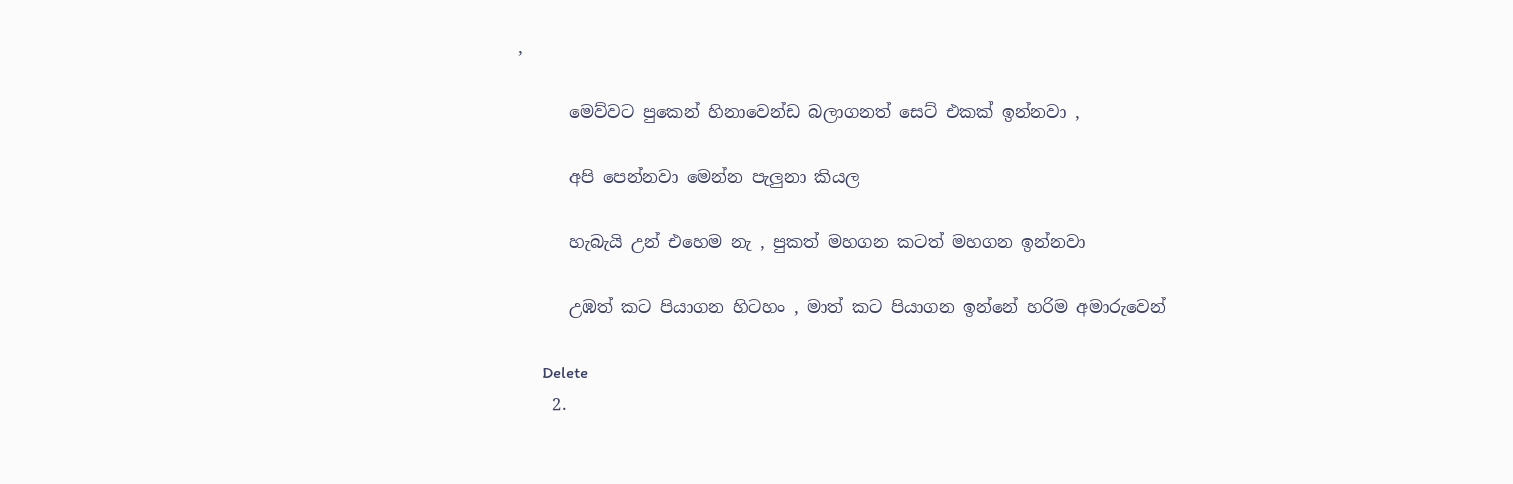,

      මෙව්වට පුකෙන් හිනාවෙන්ඩ බලාගනත් සෙට් එකක් ඉන්නවා ,

      අපි පෙන්නවා මෙන්න පැලුනා කියල

      හැබැයි උන් එහෙම නැ , පුකත් මහගන කටත් මහගන ඉන්නවා

      උඹත් කට පියාගන හිටහං , මාත් කට පියාගන ඉන්නේ හරිම අමාරුවෙන්

      Delete
    2.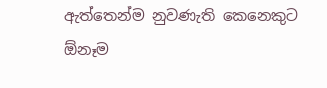ඇත්තෙන්ම නුවණැති කෙනෙකුට ඕනෑම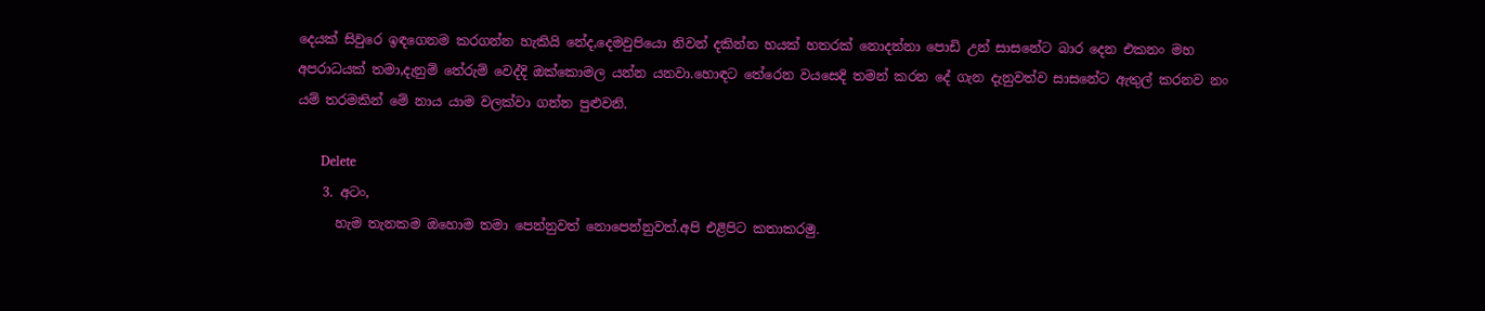දෙයක් සිවුරෙ ඉඳගෙනම කරගන්න හැකියි නේද,දෙමවුපියො නිවන් දකින්න හයක් හතරක් නොදන්නා පොඩි උන් සාසනේට බාර දෙන එකනං මහ අපරාධයක් තමා,දැනුම් තේරුම් වෙද්දි ඔක්කොමල යන්න යනවා.හොඳට තේරෙන වයසෙදි තමන් කරන දේ ගැන දැනුවත්ව සාසනේට ඇතුල් කරනව නං යම් තරමකින් මේ නාය යාම වලක්වා ගන්න පුළුවනි.

      Delete
    3. අටං,
      හැම තැනකම ඔහොම තමා පෙන්නුවත් නොපෙන්නුවත්.අපි එළිපිට කතාකරමු.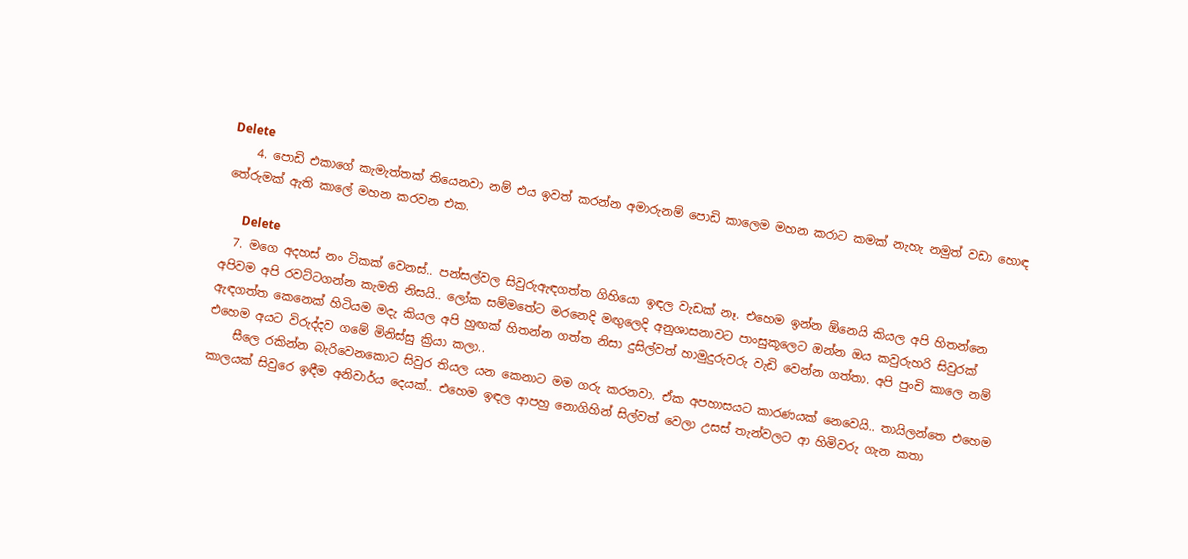Delete
    4. පොඩි එකාගේ කැමැත්තක් තියෙනවා නම් එය ඉවත් කරන්න අමාරුනම් පොඩි කාලෙම මහන කරාට කමක් නැහැ නමුත් වඩා හොඳ තේරුමක් ඇති කාලේ මහන කරවන එක.

      Delete
  7. මගෙ අදහස් නං ටිකක් වෙනස්.. පන්සල්වල සිවුරුඇඳගත්ත ගිහියො ඉඳල වැඩක් නෑ. එහෙම ඉන්න ඕනෙයි කියල අපි හිතන්නෙ අපිවම අපි රවට්ටගන්න කැමති නිසයි.. ලෝක සම්මතේට මරනෙදි මඟුලෙදි අනුශාසනාවට පාංසුකූලෙට ඔන්න ඔය කවුරුහරි සිවුරක් ඇඳගත්ත කෙනෙක් හිටියම මදැ කියල අපි හුඟක් හිතන්න ගත්ත නිසා දුසිල්වත් හාමුදුරුවරු වැඩි වෙන්න ගත්තා. අපි පුංචි කාලෙ නම් එහෙම අයට විරුද්දව ගමේ මිනිස්සු ක්‍රියා කලා..
    සීලෙ රකින්න බැරිවෙනකොට සිවුර තියල යන කෙනාට මම ගරු කරනවා. ඒක අපහාසයට කාරණයක් නෙවෙයි.. තායිලන්තෙ එහෙම කාලයක් සිවුරෙ ඉඳීම අනිවාර්ය දෙයක්.. එහෙම ඉඳල ආපහු නොගිහින් සිල්වත් වෙලා උසස් තැන්වලට ආ හිමිවරු ගැන කතා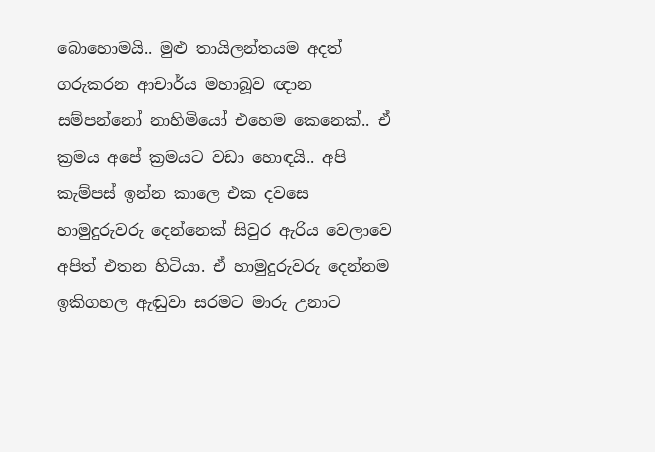බොහොමයි.. මුළු තායිලන්තයම අදත් ගරුකරන ආචාර්ය මහාබූව ඥාන සම්පන්නෝ නාහිමියෝ එහෙම කෙනෙක්.. ඒ ක්‍රමය අපේ ක්‍රමයට වඩා හොඳයි.. අපි කැම්පස් ඉන්න කාලෙ එක දවසෙ හාමුදුරුවරු දෙන්නෙක් සිවුර ඇරිය වෙලාවෙ අපිත් එතන හිටියා. ඒ හාමුදුරුවරු දෙන්නම ඉකිගහල ඇඬුවා සරමට මාරු උනාට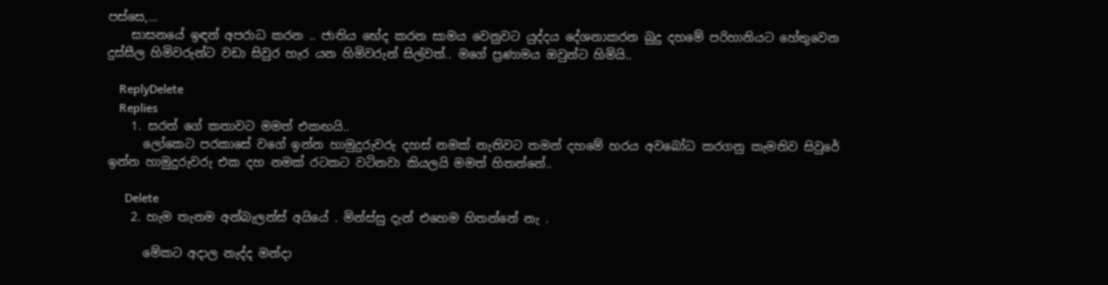පස්සෙ,...
    සාසනයේ ඉඳන් අපරාධ කරන .. ජාතිය භේද කරන සාමය වෙනුවට යුද්දය දේශනාකරන බුදු දහමේ පරිහානියට හේතුවෙන දුස්සීල හිමිවරුන්ට වඩා සිවුර හැර යන හිමිවරුන් සිල්වත්.. මගේ ප්‍රණාමය ඔවුන්ට හිමියි..

    ReplyDelete
    Replies
    1. සරත් ගේ කතාවට මමත් එකඟයි..
      ලෝකෙට පරකාසේ වගේ ඉන්න හාමුදුරුවරු දහස් නමක් නැතිවට තමන් දහමේ හරය අවබෝධ කරගනු කැමතිව සිවුරේ ඉන්න හාමුදුරුවරු එක දහ නමක් රටකට වටිනවා කියලයි මමත් හිතන්නේ..

      Delete
    2. හැම තැනම අන්බැලන්ස් අයියේ . මින්ස්සු දැන් එහෙම හිතන්නේ නැ .

      මේකට අදාල නැද්ද මන්දා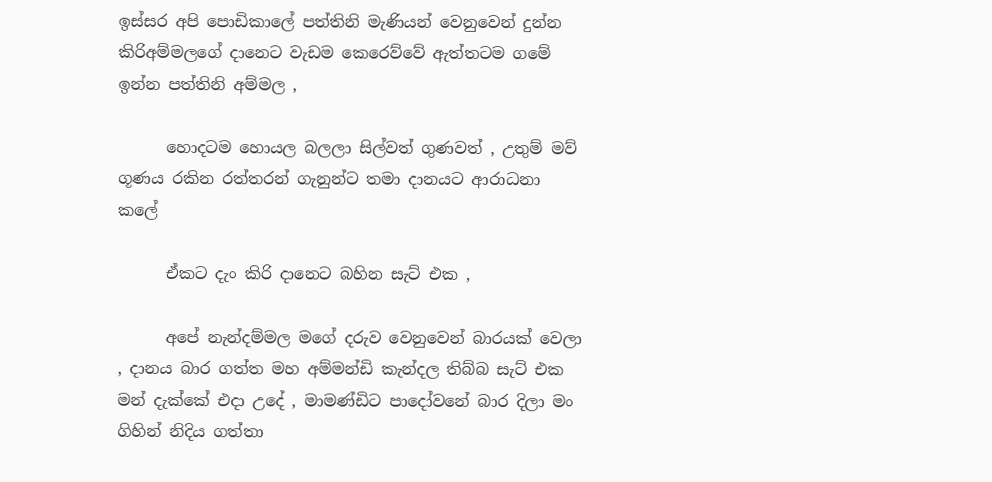ඉස්සර අපි පොඩිකාලේ පත්තිනි මැණියන් වෙනුවෙන් දුන්න කිරිඅම්මලගේ දානෙට වැඩම කෙරෙව්වේ ඇත්තටම ගමේ ඉන්න පත්තිනි අම්මල ,

      හොදටම හොයල බලලා සිල්වත් ගුණවත් , උතුම් මව් ගූණය රකින රත්තරන් ගැනුන්ට තමා දානයට ආරාධනා කලේ

      ඒකට දැං කිරි දානෙට බහින සැට් එක ,

      අපේ නැන්දම්මල මගේ දරුව වෙනුවෙන් බාරයක් වෙලා , දානය බාර ගත්ත මහ අම්මන්ඩි කැන්දල තිබ්බ සැට් එක මන් දැක්කේ එදා උදේ , මාමණ්ඩිට පාදෝවනේ බාර දිලා මං ගිහින් නිදිය ගත්තා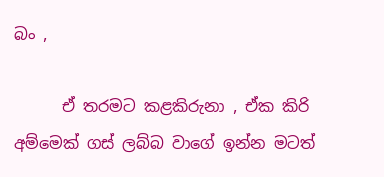බං ,

      ඒ තරමට කළකිරුනා , ඒක කිරි අම්මෙක් ගස් ලබ්බ වාගේ ඉන්න මටත්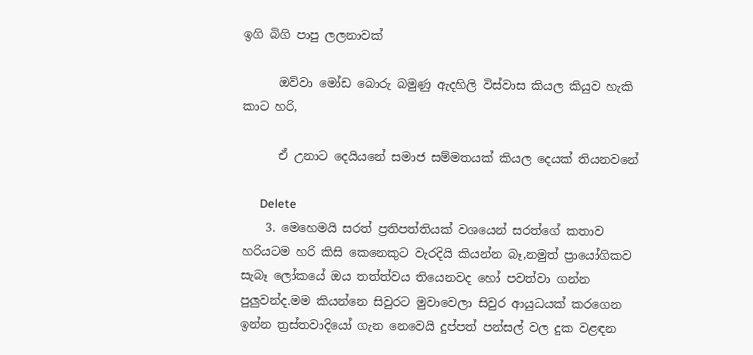ඉගි බිගි පාපු ලලනාවක්

      ඔව්වා මෝඩ බොරු බමුණු ඇදහිලි විස්වාස කියල කියුව හැකි කාට හරි,

      ඒ උනාට දෙයියනේ සමාජ සම්මතයක් කියල දෙයක් තියනවනේ

      Delete
    3. මෙහෙමයි සරත් ප්‍රතිපත්තියක් වශයෙන් සරත්ගේ කතාව හරියටම හරි කිසි කෙනෙකුට වැරදියි කියන්න බෑ,නමුත් ප්‍රායෝගිකව සැබෑ ලෝකයේ ඔය තත්ත්වය තියෙනවද හෝ පවත්වා ගන්න පුලුවන්ද.මම කියන්නෙ සිවුරට මුවාවෙලා සිවුර ආයුධයක් කරගෙන ඉන්න ත්‍රස්තවාදියෝ ගැන නෙවෙයි දුප්පත් පන්සල් වල දුක වළඳන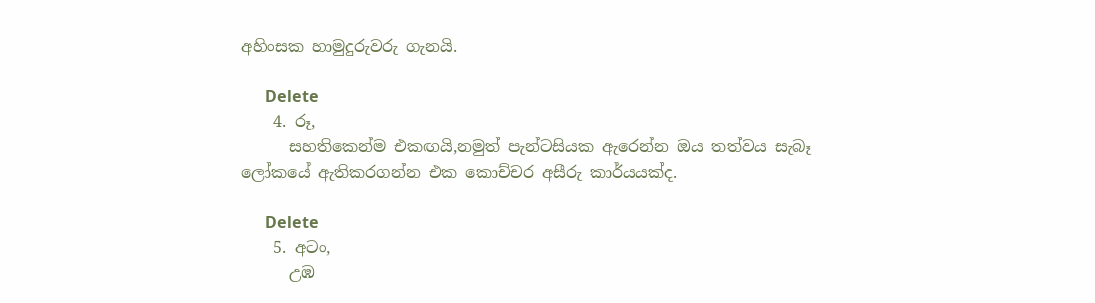අහිංසක හාමුදුරුවරු ගැනයි.

      Delete
    4. රූ,
      සහතිකෙන්ම එකඟයි,නමුත් පැන්ටසියක ඇරෙන්න ඔය තත්වය සැබෑ ලෝකයේ ඇතිකරගන්න එක කොච්චර අසීරු කාර්යයක්ද.

      Delete
    5. අටං,
      උඹ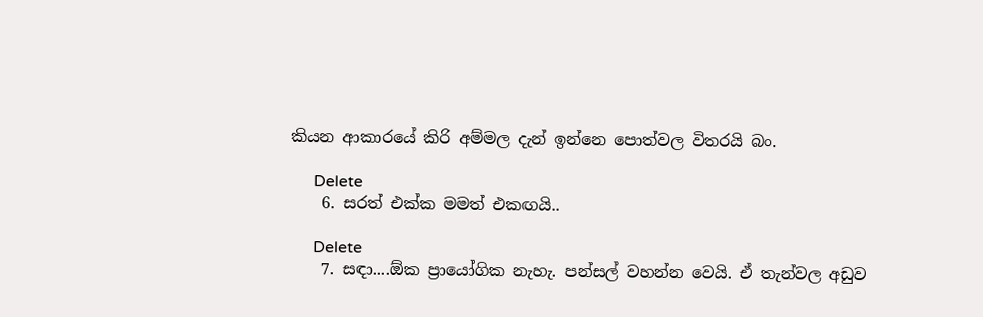කියන ආකාරයේ කිරි අම්මල දැන් ඉන්නෙ පොත්වල විතරයි බං.

      Delete
    6. සරත් එක්ක මමත් එකඟයි..

      Delete
    7. සඳා....ඕක ප්‍රායෝගික නැහැ. පන්සල් වහන්න වෙයි. ඒ තැන්වල අඩුව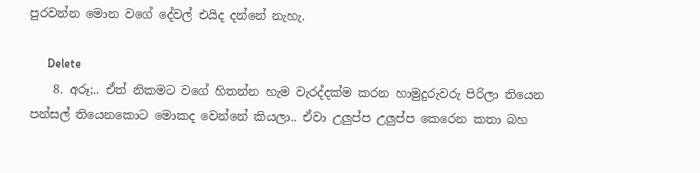පුරවන්න මොන වගේ දේවල් එයිද දන්නේ නැහැ.

      Delete
    8. අරූ;.. ඒත් නිකමට වගේ හිතන්න හැම වැරද්දක්ම කරන හාමුදුරුවරු පිරිලා තියෙන පන්සල් තියෙනකොට මොකද වෙන්නේ කියලා.. ඒවා උලුප්ප උලුප්ප කෙරෙන කතා බහ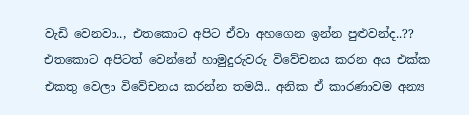වැඩි වෙනවා.., එතකොට අපිට ඒවා අහගෙන ඉන්න පුළුවන්ද..?? එතකොට අපිටත් වෙන්නේ හාමුදුරුවරු විවේචනය කරන අය එක්ක එකතු වෙලා විවේචනය කරන්න තමයි.. අනික ඒ කාරණාවම අන්‍ය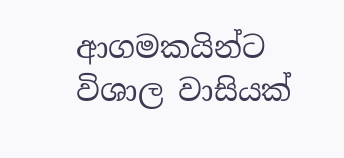ආගමකයින්ට විශාල වාසියක්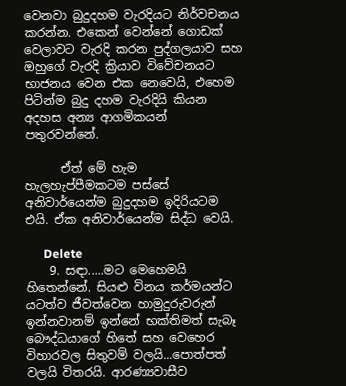වෙනවා බුදුදහම වැරදියට නිර්වචනය කරන්න. එකෙන් වෙන්නේ ගොඩක් වෙලාවට වැරදි කරන පුද්ගලයාව සහ ඔහුගේ වැරදි ක්‍රියාව විවේචනයට භාජනය වෙන එක නෙවෙයි, එහෙම පිටින්ම බුදු දහම වැරදියි කියන අදහස අන්‍ය ආගමිකයන් පතුරවන්නේ.

      ඒත් මේ හැම හැලහැප්පීමකටම පස්සේ අනිවාර්යෙන්ම බුදුදහම ඉදිරියටම එයි. ඒක අනිවාර්යෙන්ම සිද්ධ වෙයි.

      Delete
    9. සඳා.....මට මෙහෙමයි හිතෙන්නේ. සියළු විනය කර්මයන්ට යටත්ව ජීවත්වෙන හාමුදුරුවරුන් ඉන්නවානම් ඉන්නේ භක්තිමත් සැබෑ බෞද්ධයාගේ හිතේ සහ වෙහෙර විහාරවල සිතුවම් වලයි...පොත්පත් වලයි විතරයි. ආරණ්‍යවාසීව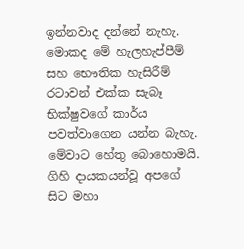ඉන්නවාද දන්නේ නැහැ. මොකද මේ හැලහැප්පීම් සහ භෞතික හැසිරීම් රටාවන් එක්ක සැබෑ භික්ෂුවගේ කාර්ය පවත්වාගෙන යන්න බැහැ. මේවාට හේතු බොහොමයි. ගිහි දායකයන්වූ අපගේ සිට මහා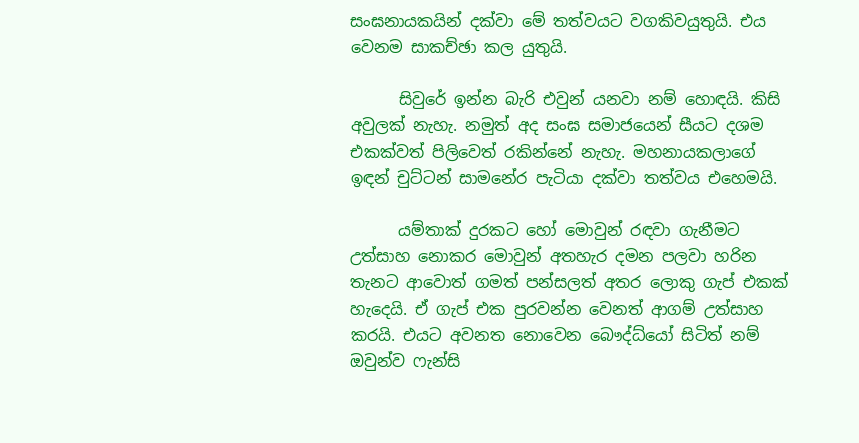සංඝනායකයින් දක්වා මේ තත්වයට වගකිවයුතුයි. එය වෙනම සාකච්ඡා කල යුතුයි.

      සිවුරේ ඉන්න බැරි එවුන් යනවා නම් හොඳයි. කිසි අවුලක් නැහැ. නමුත් අද සංඝ සමාජයෙන් සීයට දශම එකක්වත් පිලිවෙත් රකින්නේ නැහැ. මහනායකලාගේ ඉඳන් චුට්ටන් සාමනේර පැටියා දක්වා තත්වය එහෙමයි.

      යම්තාක් දුරකට හෝ මොවුන් රඳවා ගැනීමට උත්සාහ නොකර මොවුන් අතහැර දමන පලවා හරින තැනට ආවොත් ගමත් පන්සලත් අතර ලොකු ගැප් එකක් හැදෙයි. ඒ ගැප් එක පුරවන්න වෙනත් ආගම් උත්සාහ කරයි. එයට අවනත නොවෙන බෞද්ධ්යෝ සිටිත් නම් ඔවුන්ව ෆැන්සි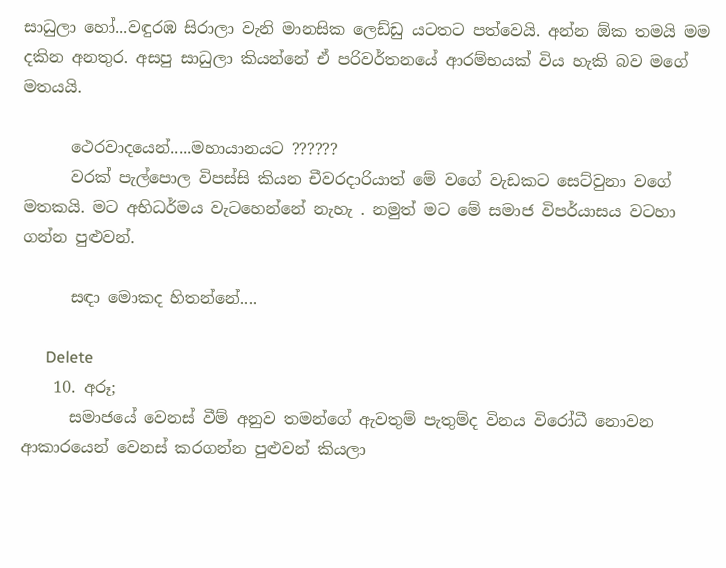සාධුලා හෝ...වඳුරඹ සිරාලා වැනි මානසික ලෙඩ්ඩු යටතට පත්වෙයි. අන්න ඕක තමයි මම දකින අනතුර. අසපු සාධුලා කියන්නේ ඒ පරිවර්තනයේ ආරම්භයක් විය හැකි බව මගේ මතයයි.

      ථෙරවාදයෙන්.....මහායානයට ??????
      වරක් පැල්පොල විපස්සි කියන චීවරදාරියාත් මේ වගේ වැඩකට සෙට්වුනා වගේ මතකයි. මට අභිධර්මය වැටහෙන්නේ නැහැ . නමුත් මට මේ සමාජ විපර්යාසය වටහා ගන්න පුළුවන්.

      සඳා මොකද හිතන්නේ....

      Delete
    10. අරූ;
      සමාජයේ වෙනස් වීම් අනුව තමන්ගේ ඇවතුම් පැතුම්ද විනය විරෝධී නොවන ආකාරයෙන් වෙනස් කරගන්න පුළුවන් කියලා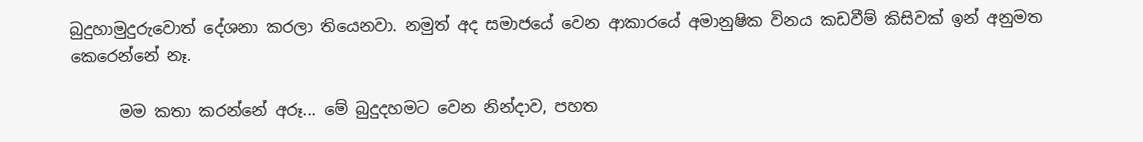බුදුහාමුදුරුවොත් දේශනා කරලා තියෙනවා. නමුත් අද සමාජයේ වෙන ආකාරයේ අමානුෂික විනය කඩවීම් කිසිවක් ඉන් අනුමත කෙරෙන්නේ නෑ.

      මම කතා කරන්නේ අරූ... මේ බුදුදහමට වෙන නින්දාව, පහත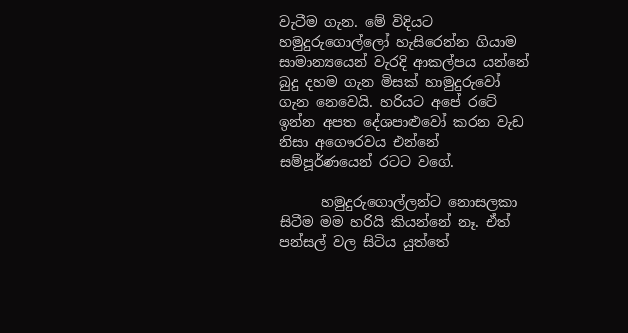වැටීම ගැන. මේ විදියට හමුදුරුගොල්ලෝ හැසිරෙන්න ගියාම සාමාන්‍යයෙන් වැරදි ආකල්පය යන්නේ බුදු දහම ගැන මිසක් හාමුදුරුවෝ ගැන නෙවෙයි. හරියට අපේ රටේ ඉන්න අපත දේශපාළුවෝ කරන වැඩ නිසා අගෞරවය එන්නේ සම්පූර්ණයෙන් රටට වගේ.

      හමුදුරුගොල්ලන්ට නොසලකා සිටීම මම හරියි කියන්නේ නෑ. ඒත් පන්සල් වල සිටිය යුත්තේ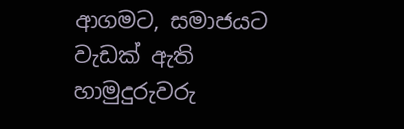ආගමට, සමාජයට වැඩක් ඇති හාමුදුරුවරු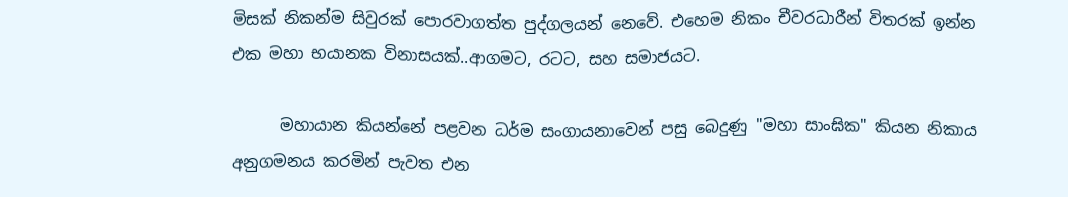මිසක් නිකන්ම සිවුරක් පොරවාගත්ත පුද්ගලයන් නෙවේ. එහෙම නිකං චීවරධාරීන් විතරක් ඉන්න එක මහා භයානක විනාසයක්..ආගමට, රටට, සහ සමාජයට.

      මහායාන කියන්නේ පළවන ධර්ම සංගායනාවෙන් පසු බෙදුණු "මහා සාංඝික" කියන නිකාය අනුගමනය කරමින් පැවත එන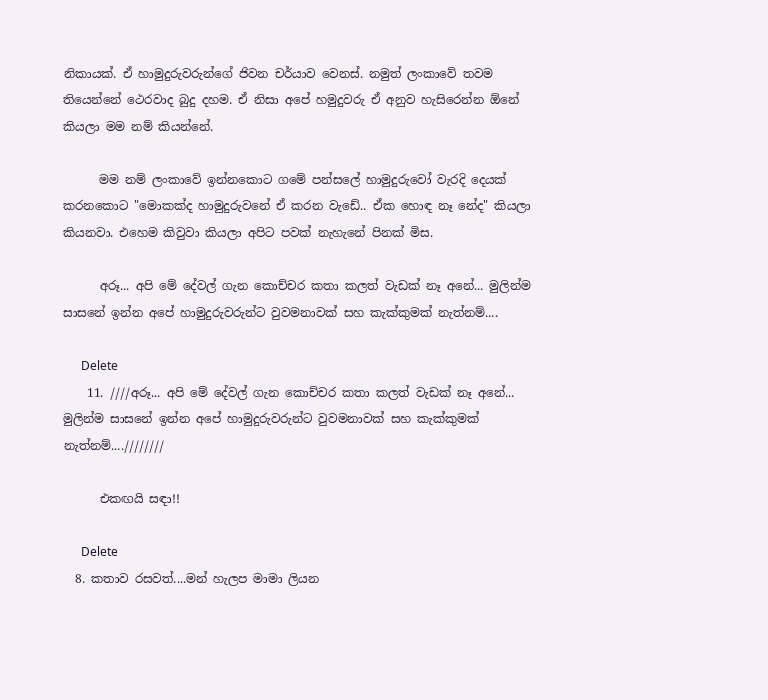නිකායක්. ඒ හාමුදුරුවරුන්ගේ ජිවන චර්යාව වෙනස්. නමුත් ලංකාවේ තවම තියෙන්නේ ථෙරවාද බුදු දහම. ඒ නිසා අපේ හමුදුවරු ඒ අනුව හැසිරෙන්න ඕනේ කියලා මම නම් කියන්නේ.

      මම නම් ලංකාවේ ඉන්නකොට ගමේ පන්සලේ හාමුදුරුවෝ වැරදි දෙයක් කරනකොට "මොකක්ද හාමුදුරුවනේ ඒ කරන වැඩේ.. ඒක හොඳ නෑ නේද" කියලා කියනවා. එහෙම කිවුවා කියලා අපිට පවක් නැහැනේ පිනක් මිස.

      අරූ... අපි මේ දේවල් ගැන කොච්චර කතා කලත් වැඩක් නෑ අනේ... මුලින්ම සාසනේ ඉන්න අපේ හාමුදුරුවරුන්ට වුවමනාවක් සහ කැක්කුමක් නැත්නම්....

      Delete
    11. ////අරූ... අපි මේ දේවල් ගැන කොච්චර කතා කලත් වැඩක් නෑ අනේ... මුලින්ම සාසනේ ඉන්න අපේ හාමුදුරුවරුන්ට වුවමනාවක් සහ කැක්කුමක් නැත්නම්....////////

      එකඟයි සඳා!!

      Delete
  8. කතාව රසවත්....මන් හැලප මාමා ලියන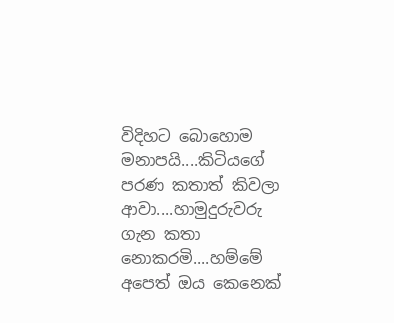විදිහට බොහොම මනාපයි....කිටියගේ පරණ කතාත් කිවලා ආවා....හාමුදුරුවරු ගැන කතා නොකරමි....හම්මේ අපෙත් ඔය කෙනෙක්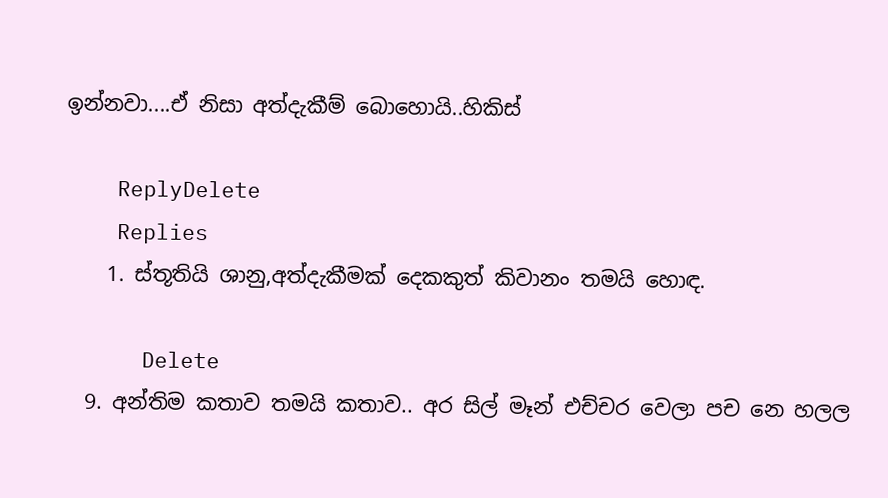ඉන්නවා....ඒ නිසා අත්දැකීම් බොහොයි..හිකිස්

    ReplyDelete
    Replies
    1. ස්තූතියි ශානු,අත්දැකීමක් දෙකකුත් කිවානං තමයි හොඳ.

      Delete
  9. අන්තිම කතාව තමයි කතාව.. අර සිල් මෑන් එච්චර වෙලා පච නෙ හලල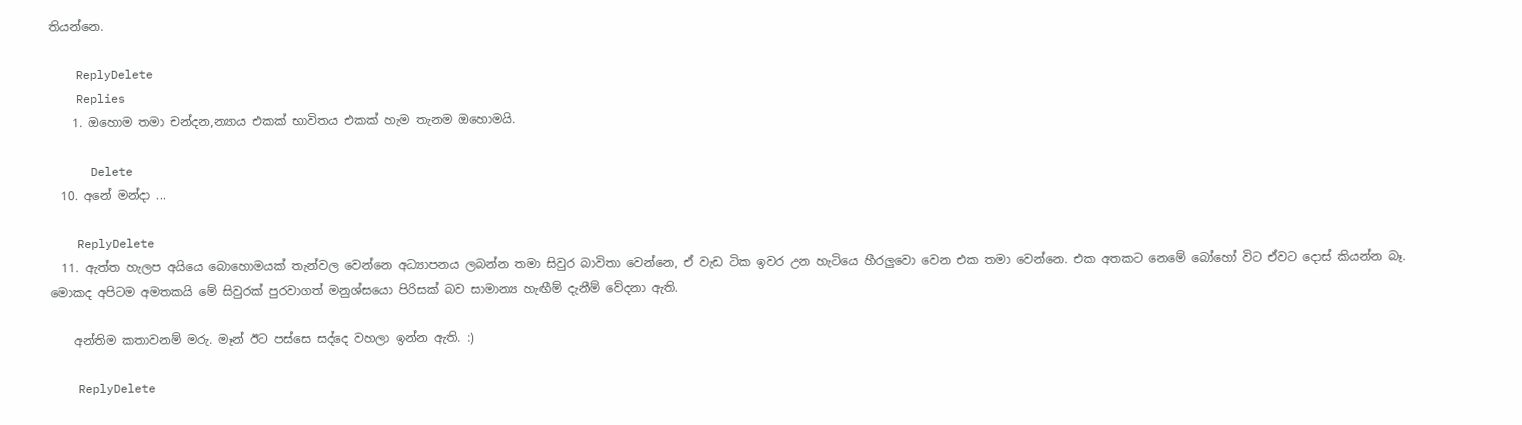තියන්නෙ.

    ReplyDelete
    Replies
    1. ඔහොම තමා චන්දන,න්‍යාය එකක් භාවිතය එකක් හැම තැනම ඔහොමයි.

      Delete
  10. අනේ මන්දා ...

    ReplyDelete
  11. ඇත්ත හැලප අයියෙ බොහොමයක් තැන්වල වෙන්නෙ අධ්‍යාපනය ලබන්න තමා සිවුර බාවිතා වෙන්නෙ, ඒ වැඩ ටික ඉවර උන හැටියෙ හීරලුවො වෙන එක තමා වෙන්නෙ. එක අතකට නෙමේ බෝහෝ විට ඒවට දොස් කියන්න බෑ. මොකද අපිටම අමතකයි මේ සිවුරක් පුරවාගත් මනුශ්සයො පිරිසක් බව සාමාන්‍ය හැඟීම් දැනීම් වේදනා ඇති.

    අන්තිම කතාවනම් මරු. මෑන් ඊට පස්සෙ සද්දෙ වහලා ඉන්න ඇති. :)

    ReplyDelete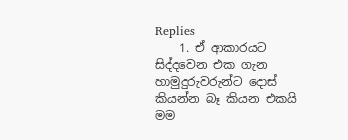Replies
    1. ඒ ආකාරයට සිද්දවෙන එක ගැන හාමුදුරුවරුන්ට දොස් කියන්න බෑ කියන එකයි මම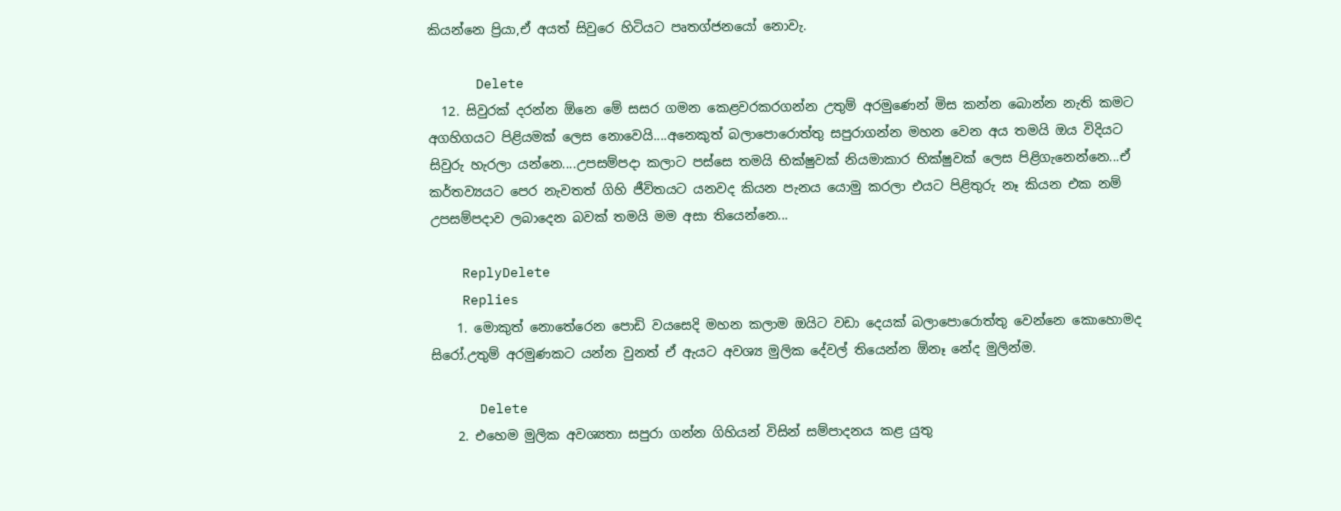කියන්නෙ ප්‍රියා,ඒ අයත් සිවුරෙ හිටියට පෘතග්ජනයෝ නොවැ.

      Delete
  12. සිවුරක් දරන්න ඕනෙ මේ සසර ගමන කෙළවරකරගන්න උතුම් අරමුණෙන් මිස කන්න බොන්න නැති කමට අගහිගයට පිළියමක් ලෙස නොවෙයි....අනෙකුත් බලාපොරොත්තු සපුරාගන්න මහන වෙන අය තමයි ඔය විදියට සිවුරු හැරලා යන්නෙ....උපසම්පදා කලාට පස්සෙ තමයි භික්ෂුවක් නියමාකාර භික්ෂුවක් ලෙස පිළිගැනෙන්නෙ...ඒ කර්තව්‍යයට පෙර නැවතත් ගිහි ජීවිතයට යනවද කියන පැනය යොමු කරලා එයට පිළිතුරු නෑ කියන එක නම් උපසම්පදාව ලබාදෙන බවක් තමයි මම අසා තියෙන්නෙ...

    ReplyDelete
    Replies
    1. මොකුත් නොතේරෙන පොඩි වයසෙදි මහන කලාම ඔයිට වඩා දෙයක් බලාපොරොත්තු වෙන්නෙ කොහොමද සිරෝ.උතුම් අරමුණකට යන්න වුනත් ඒ ඇයට අවශ්‍ය මුලික දේවල් තියෙන්න ඕනෑ නේද මුලින්ම.

      Delete
    2. එහෙම මුලික අවශ්‍යතා සපුරා ගන්න ගිහියන් විසින් සම්පාදනය කළ යුතු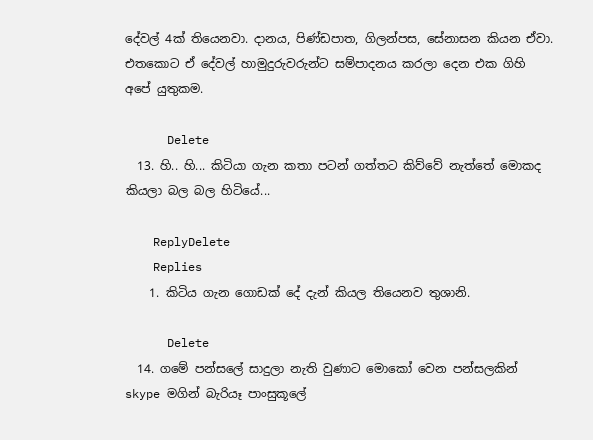දේවල් 4ක් තියෙනවා. දානය, පිණ්ඩපාත, ගිලන්පස, සේනාසන කියන ඒවා. එතකොට ඒ දේවල් හාමුදුරුවරුන්ට සම්පාදනය කරලා දෙන එක ගිහි අපේ යුතුකම.

      Delete
  13. හි.. හි... කිටියා ගැන කතා පටන් ගත්තට කිව්වේ නැත්තේ මොකද කියලා බල බල හිටියේ...

    ReplyDelete
    Replies
    1. කිටිය ගැන ගොඩක් දේ දැන් කියල තියෙනව තුශානි.

      Delete
  14. ගමේ පන්සලේ සාදුලා නැති වුණාට මොකෝ වෙන පන්සලකින් skype මගින් බැරියෑ පාංසුකූලේ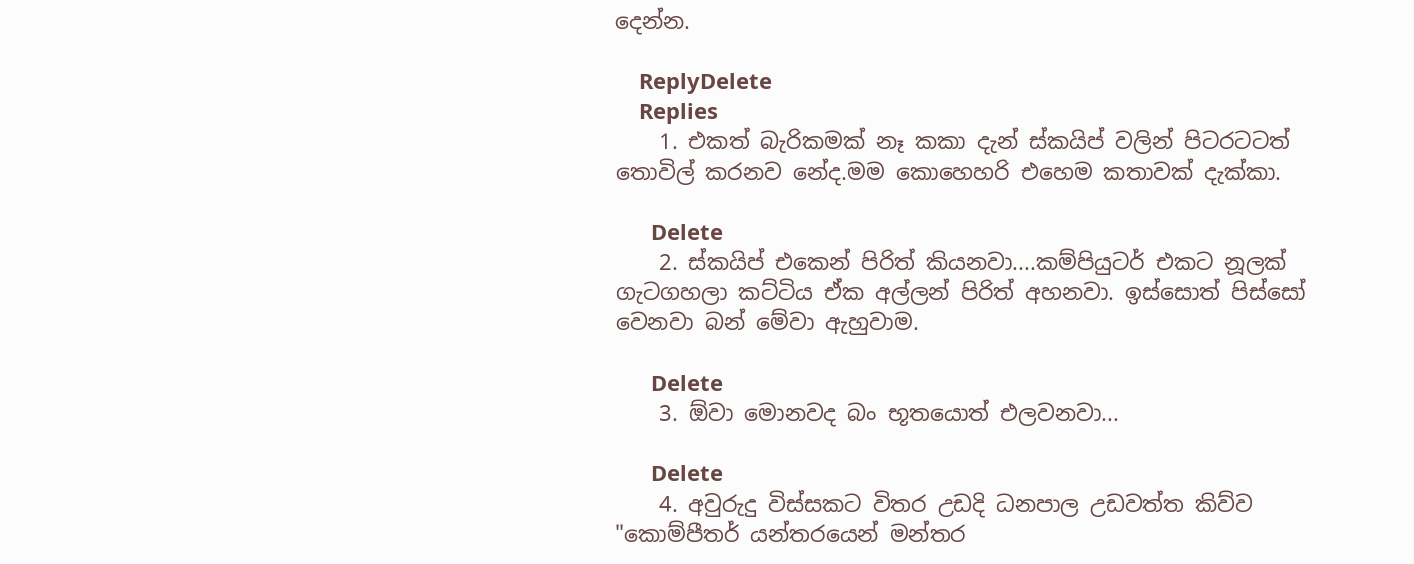දෙන්න.

    ReplyDelete
    Replies
    1. එකත් බැරිකමක් නෑ කකා දැන් ස්කයිප් වලින් පිටරටටත් තොවිල් කරනව නේද.මම කොහෙහරි එහෙම කතාවක් දැක්කා.

      Delete
    2. ස්කයිප් එකෙන් පිරිත් කියනවා....කම්පියුටර් එකට නූලක් ගැටගහලා කට්ටිය ඒක අල්ලන් පිරිත් අහනවා. ඉස්සොත් පිස්සෝ වෙනවා බන් මේවා ඇහුවාම.

      Delete
    3. ඕවා මොනවද බං භූතයොත් එලවනවා...

      Delete
    4. අවුරුදු විස්සකට විතර උඩදි ධනපාල උඩවත්ත කිව්ව "කොම්පීතර් යන්තරයෙන් මන්තර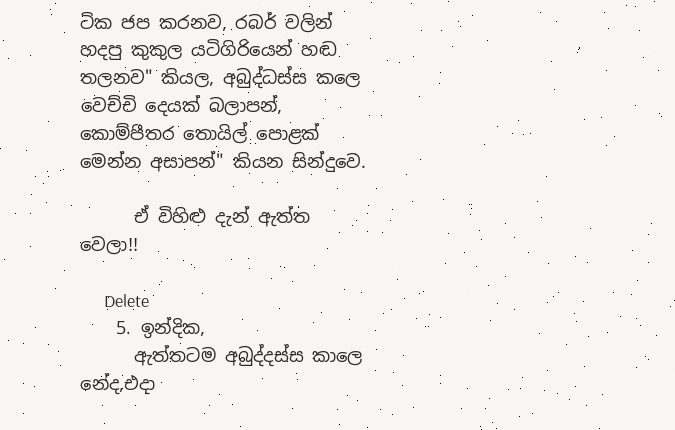ටික ජප කරනව, රබර් වලින් හදපු කුකුල යටිගිරියෙන් හඬ තලනව" කියල, අබුද්ධස්ස කලෙ වෙච්චි දෙයක් බලාපන්, කොම්පීතර තොයිල් පොළක් මෙන්න අසාපන්" කියන සින්දුවෙ.

      ඒ විහිළු දැන් ඇත්ත වෙලා!!

      Delete
    5. ඉන්දික,
      ඇත්තටම අබුද්දස්ස කාලෙ නේද,එදා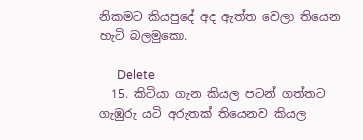නිකමට කියපුදේ අද ඇත්ත වෙලා තියෙන හැටි බලමුකො.

      Delete
  15. කිටියා ගැන කියල පටන් ගත්තට ගැඹුරු යටි අරුතක් තියෙනව කියල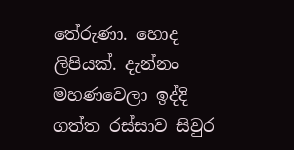තේරුණා. හොද ලිපියක්. දැන්නං මහණවෙලා ඉද්දි ගත්ත රස්සාව සිවුර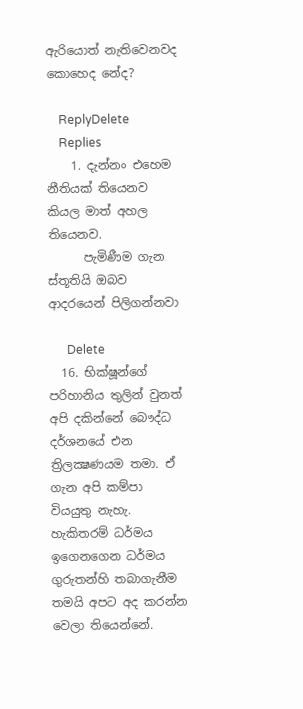ඇරියොත් නැතිවෙනවද කොහෙද නේද?

    ReplyDelete
    Replies
    1. දැන්නං එහෙම නීතියක් තියෙනව කියල මාත් අහල තියෙනව.
      පැමිණීම ගැන ස්තූතියි ඔබව ආදරයෙන් පිලිගන්නවා

      Delete
  16. භික්ෂූන්ගේ පරිහානිය තුලින් වුනත් අපි දකින්නේ බෞද්ධ දර්ශනයේ එන ත්‍රිලක්‍ෂණයම තමා. ඒ ගැන අපි කම්පා වියයුතු නැහැ. හැකිතරම් ධර්මය ඉගෙනගෙන ධර්මය ගුරුතන්හි තබාගැනීම තමයි අපට අද කරන්න වෙලා තියෙන්නේ.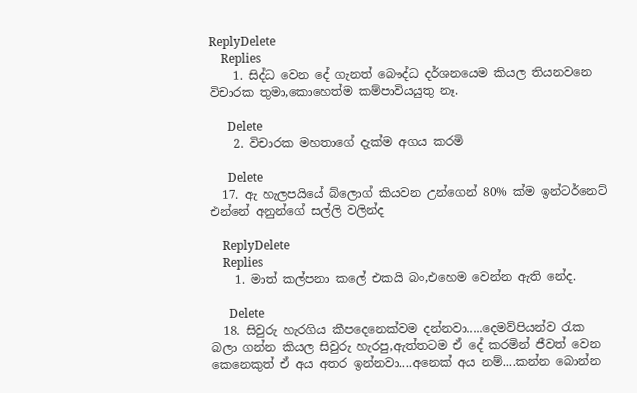ReplyDelete
    Replies
    1. සිද්ධ වෙන දේ ගැනත් බෞද්ධ දර්ශනයෙම කියල තියනවනෙ විචාරක තුමා,කොහෙත්ම කම්පාවියයුතු නෑ.

      Delete
    2. විචාරක මහතාගේ දැක්ම අගය කරමි

      Delete
  17. ඇ හැලපයියේ බ්ලොග් කියවන උන්ගෙන් 80% ක්ම ඉන්ටර්නෙට් එන්නේ අනුන්ගේ සල්ලි වලින්ද

    ReplyDelete
    Replies
    1. මාත් කල්පනා කලේ එකයි බං,එහෙම වෙන්න ඇති නේද.

      Delete
  18. සිවුරු හැරගිය කීපදෙනෙක්වම දන්නවා.....දෙමව්පියන්ව රැක බලා ගන්න කියල සිවුරු හැරපු,ඇත්තටම ඒ දේ කරමින් ජීවත් වෙන කෙනෙකුත් ඒ අය අතර ඉන්නවා....අනෙක් අය නම්....කන්න බොන්න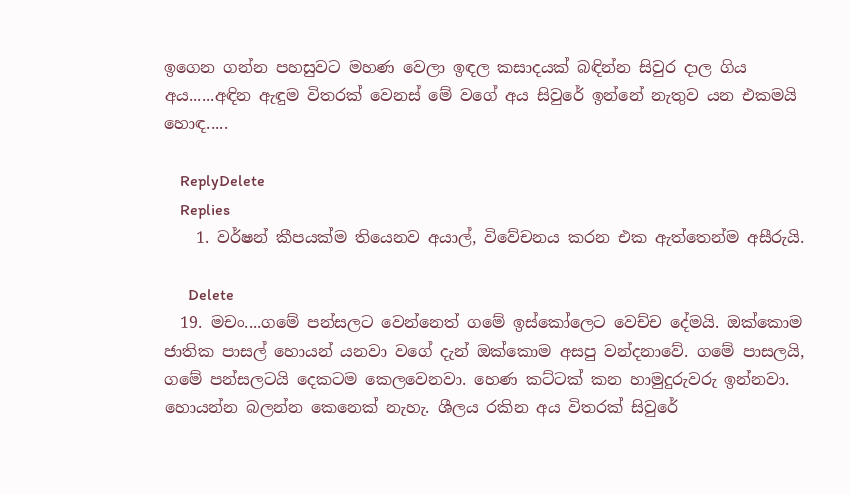ඉගෙන ගන්න පහසුවට මහණ වෙලා ඉඳල කසාදයක් බඳින්න සිවුර දාල ගිය අය......අඳින ඇඳුම විතරක් වෙනස් මේ වගේ අය සිවුරේ ඉන්නේ නැතුව යන එකමයි හොඳ.....

    ReplyDelete
    Replies
    1. වර්ෂන් කීපයක්ම තියෙනව අයාල්, විවේචනය කරන එක ඇත්තෙන්ම අසීරුයි.

      Delete
  19. මචං....ගමේ පන්සලට වෙන්නෙත් ගමේ ඉස්කෝලෙට වෙච්ච දේමයි. ඔක්කොම ජාතික පාසල් හොයන් යනවා වගේ දැන් ඔක්කොම අසපු වන්දනාවේ. ගමේ පාසලයි, ගමේ පන්සලටයි දෙකටම කෙලවෙනවා. හෙණ කට්ටක් කන හාමුදුරුවරු ඉන්නවා. හොයන්න බලන්න කෙනෙක් නැහැ. ශීලය රකින අය විතරක් සිවුරේ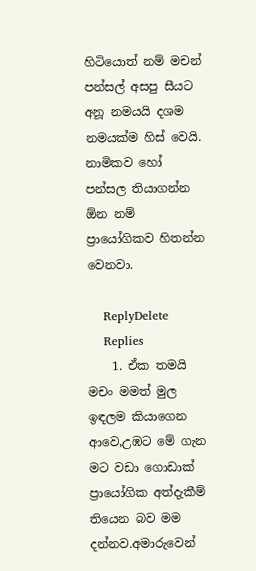හිටියොත් නම් මචන් පන්සල් අසපු සීයට අනූ නමයයි දශම නමයක්ම හිස් වෙයි. නාමිකව හෝ පන්සල තියාගන්න ඕන නම් ප්‍රායෝගිකව හිතන්න වෙනවා.

    ReplyDelete
    Replies
    1. ඒක තමයි මචං මමත් මුල ඉඳලම කියාගෙන ආවෙ,උඹට මේ ගැන මට වඩා ගොඩාක් ප්‍රායෝගික අත්දැකීම් තියෙන බව මම දන්නව.අමාරුවෙන්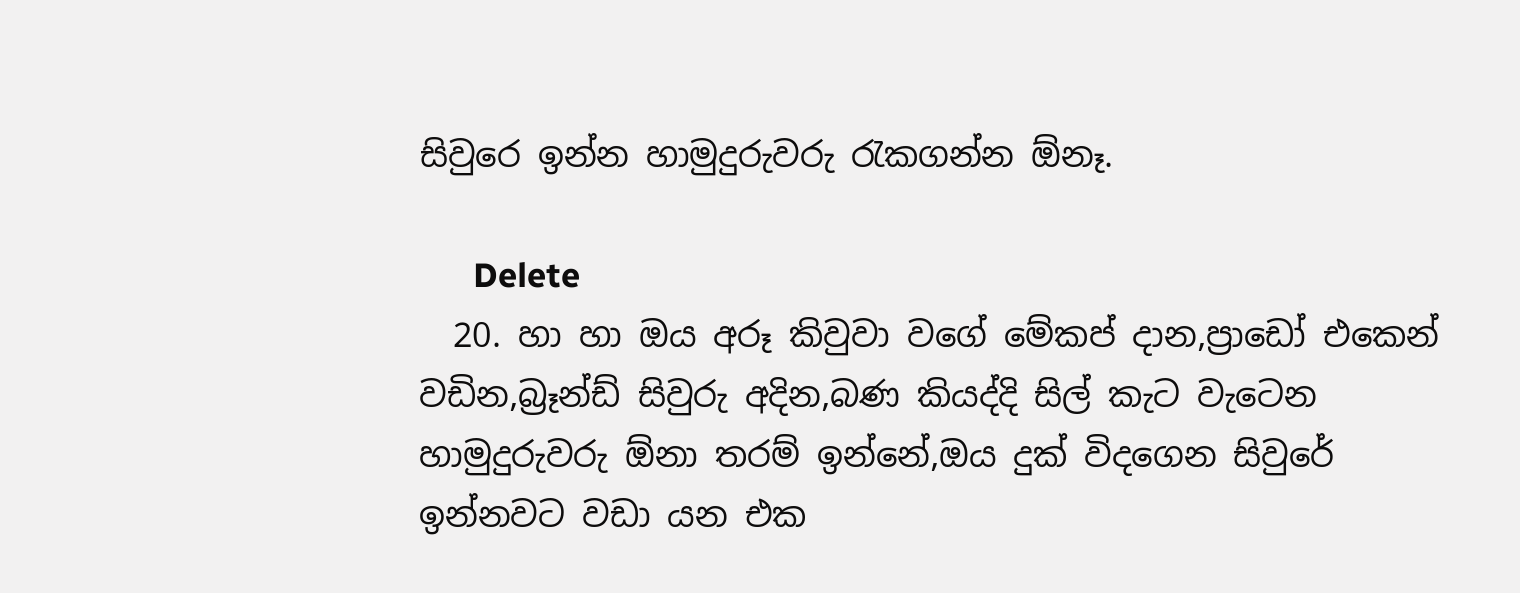සිවුරෙ ඉන්න හාමුදුරුවරු රැකගන්න ඕනෑ.

      Delete
  20. හා හා ඔය අරූ කිවුවා වගේ මේකප් දාන,ප්‍රාඩෝ එකෙන් වඩින,බ්‍රෑන්ඩ් සිවුරු අදින,බණ කියද්දි සිල් කැට වැටෙන හාමුදුරුවරු ඕනා තරම් ඉන්නේ,ඔය දුක් විදගෙන සිවුරේ ඉන්නවට වඩා යන එක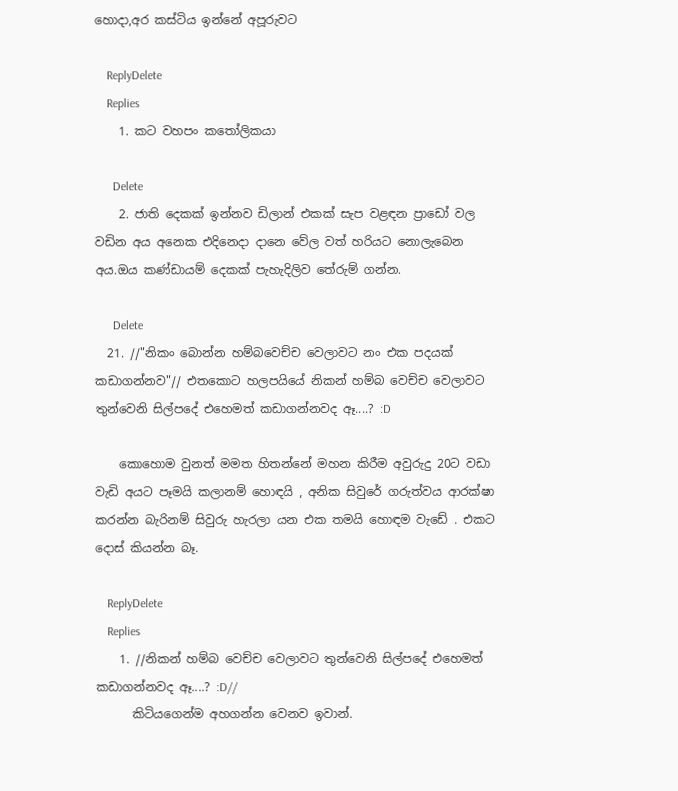හොදා,අර කස්ටිය ඉන්නේ අපූරුවට

    ReplyDelete
    Replies
    1. කට වහපං කතෝලිකයා

      Delete
    2. ජාති දෙකක් ඉන්නව ඩිලාන් එකක් සැප වළඳන ප්‍රාඩෝ වල වඩින අය අනෙක එදිනෙදා දානෙ වේල වත් හරියට නොලැබෙන අය.ඔය කණ්ඩායම් දෙකක් පැහැදිලිව තේරුම් ගන්න.

      Delete
  21. //"නිකං බොන්න හම්බවෙච්ච වෙලාවට නං එක පදයක් කඩාගන්නව"// එතකොට හලපයියේ නිකන් හම්බ වෙච්ච වෙලාවට තුන්වෙනි සිල්පදේ එහෙමත් කඩාගන්නවද ඈ....? :D

    කොහොම වුනත් මමත හිතන්නේ මහන කිරීම අවුරුදු 20ට වඩා වැඩි අයට පෑමයි කලානම් හොඳයි , අනික සිවුරේ ගරුත්වය ආරක්ෂා කරන්න බැරිනම් සිවුරු හැරලා යන එක තමයි හොඳම වැඩේ . එකට දොස් කියන්න බෑ.

    ReplyDelete
    Replies
    1. //නිකන් හම්බ වෙච්ච වෙලාවට තුන්වෙනි සිල්පදේ එහෙමත් කඩාගන්නවද ඈ....? :D//
      කිටියගෙන්ම අහගන්න වෙනව ඉවාන්.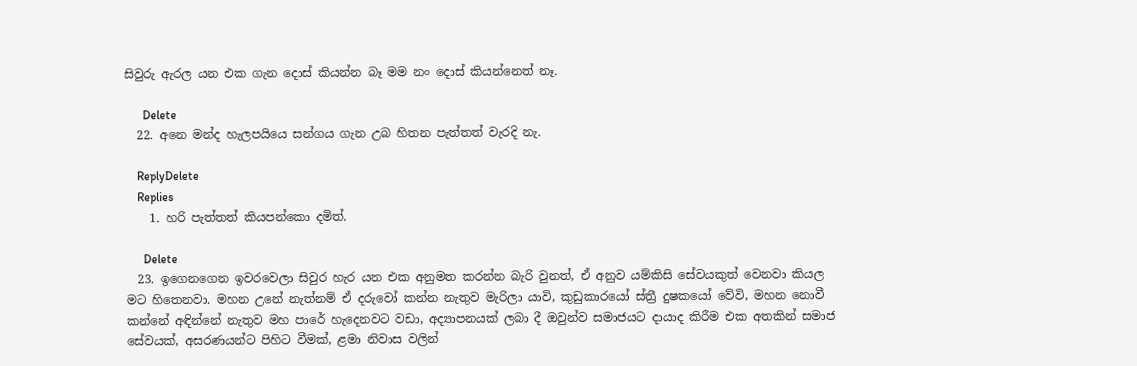සිවුරු ඇරල යන එක ගැන දොස් කියන්න බෑ මම නං දොස් කියන්නෙත් නෑ.

      Delete
  22. අනෙ මන්ද හැලපයියෙ සන්ගය ගැන උබ හිතන පැත්තත් වැරදි නැ.

    ReplyDelete
    Replies
    1. හරි පැත්තත් කියපන්කො දමිත්.

      Delete
  23. ඉගෙනගෙන ඉවරවෙලා සිවුර හැර යන එක අනුමත කරන්න බැරි වුනත්, ඒ අනුව යම්කිසි සේවයකුත් වෙනවා කියල මට හිතෙනවා. මහන උනේ නැත්නම් ඒ දරුවෝ කන්න නැතුව මැරිලා යාවි, කුඩුකාරයෝ ස්ත්‍රී දුෂකයෝ වේවි, මහන නොවී කන්නේ අඳින්නේ නැතුව මහ පාරේ හැදෙනවට වඩා, අද්‍යාපනයක් ලබා දී ඔවුන්ව සමාජයට දායාද කිරීම එක අතකින් සමාජ සේවයක්, අසරණයන්ට පිහිට වීමක්, ළමා නිවාස වලින්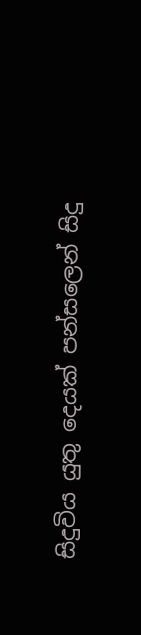සිදුවිය යුතු දෙයක් පන්සලෙන් සිදු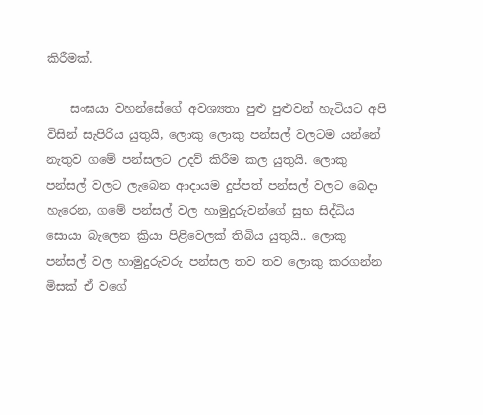කිරීමක්.

    සංඝයා වහන්සේගේ අවශ්‍යතා පුළු පුළුවන් හැටියට අපි විසින් සැපිරිය යුතුයි, ලොකු ලොකු පන්සල් වලටම යන්නේ නැතුව ගමේ පන්සලට උදව් කිරීම කල යුතුයි. ලොකු පන්සල් වලට ලැබෙන ආදායම දුප්පත් පන්සල් වලට බෙදා හැරෙන, ගමේ පන්සල් වල හාමුදුරුවන්ගේ සුභ සිද්ධිය සොයා බැලෙන ක්‍රියා පිළිවෙලක් තිබිය යුතුයි.. ලොකු පන්සල් වල හාමුදුරුවරු පන්සල තව තව ලොකු කරගන්න මිසක් ඒ වගේ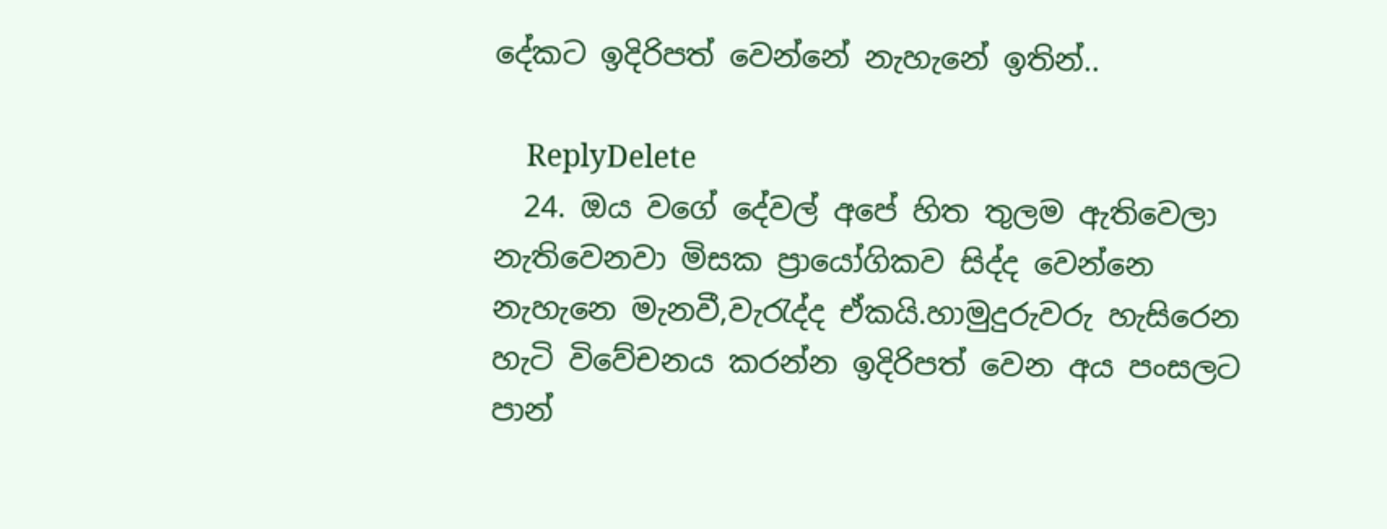දේකට ඉදිරිපත් වෙන්නේ නැහැනේ ඉතින්..

    ReplyDelete
  24. ඔය වගේ දේවල් අපේ හිත තුලම ඇතිවෙලා නැතිවෙනවා මිසක ප්‍රායෝගිකව සිද්ද වෙන්නෙ නැහැනෙ මැනවී,වැරැද්ද ඒකයි.හාමුදුරුවරු හැසිරෙන හැටි විවේචනය කරන්න ඉදිරිපත් වෙන අය පංසලට පාන්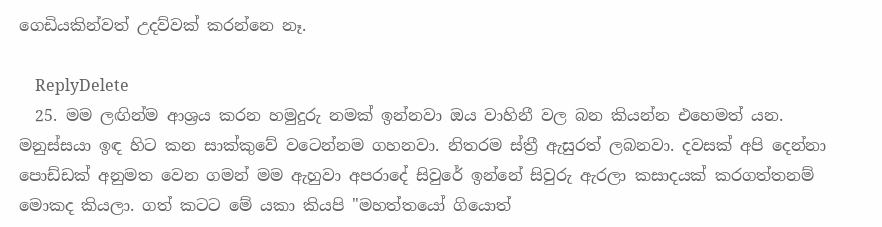ගෙඩියකින්වත් උදව්වක් කරන්නෙ නෑ.

    ReplyDelete
  25. මම ලඟින්ම ආශ්‍රය කරන හමුදුරු නමක් ඉන්නවා ඔය වාහිනී වල බන කියන්න එහෙමත් යන. මනුස්සයා ඉඳ හිට කන සාක්කුවේ වටෙන්නම ගහනවා. නිතරම ස්ත්‍රී ඇසුරත් ලබනවා. දවසක් අපි දෙන්නා පොඩ්ඩක් අනුමත වෙන ගමන් මම ඇහුවා අපරාදේ සිවුරේ ඉන්නේ සිවුරු ඇරලා කසාදයක් කරගත්තනම් මොකද කියලා. ගත් කටට මේ යකා කියපි "මහත්තයෝ ගියොත්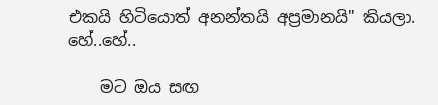එකයි හිටියොත් අනන්තයි අප්‍රමානයි" කියලා. හේ..හේ..

    මට ඔය සඟ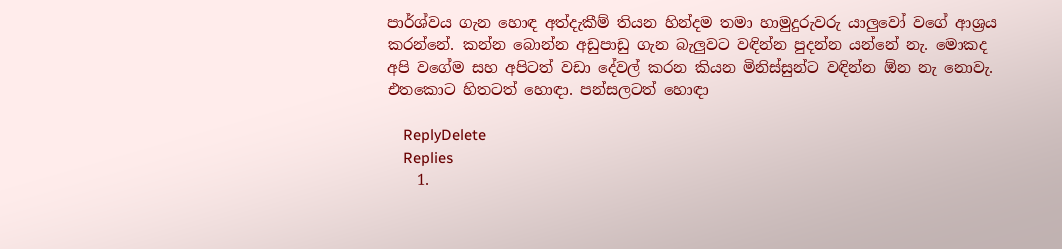පාර්ශ්වය ගැන හොඳ අත්දැකීම් තියන හින්දම තමා හාමුදුරුවරු යාලුවෝ වගේ ආශ්‍රය කරන්නේ. කන්න බොන්න අඩුපාඩු ගැන බැලුවට වඳින්න පුදන්න යන්නේ නැ. මොකද අපි වගේම සහ අපිටත් වඩා දේවල් කරන කියන මිනිස්සුන්ට වඳින්න ඕන නැ නොවැ. එතකොට හිතටත් හොඳා. පන්සලටත් හොඳා

    ReplyDelete
    Replies
    1.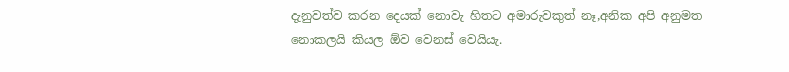දැනුවත්ව කරන දෙයක් නොවැ හිතට අමාරුවකුත් නෑ,අනික අපි අනුමත නොකලයි කියල ඕව වෙනස් වෙයියැ.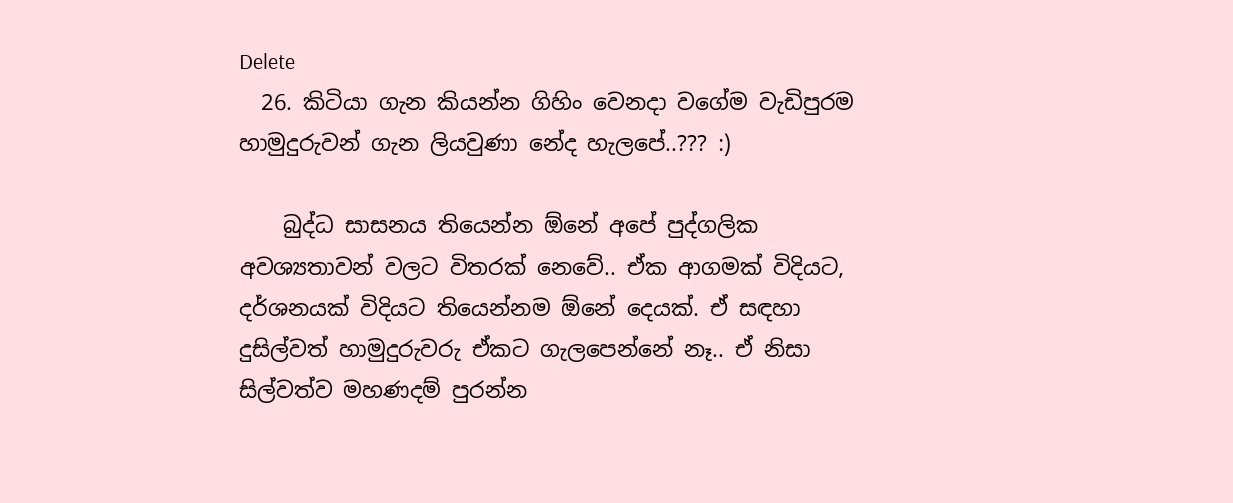Delete
  26. කිටියා ගැන කියන්න ගිහිං වෙනදා වගේම වැඩිපුරම හාමුදුරුවන් ගැන ලියවුණා නේද හැලපේ..??? :)

    බුද්ධ සාසනය තියෙන්න ඕනේ අපේ පුද්ගලික අවශ්‍යතාවන් වලට විතරක් නෙවේ.. ඒක ආගමක් විදියට, දර්ශනයක් විදියට තියෙන්නම ඕනේ දෙයක්. ඒ සඳහා දුසිල්වත් හාමුදුරුවරු ඒකට ගැලපෙන්නේ නෑ.. ඒ නිසා සිල්වත්ව මහණදම් පුරන්න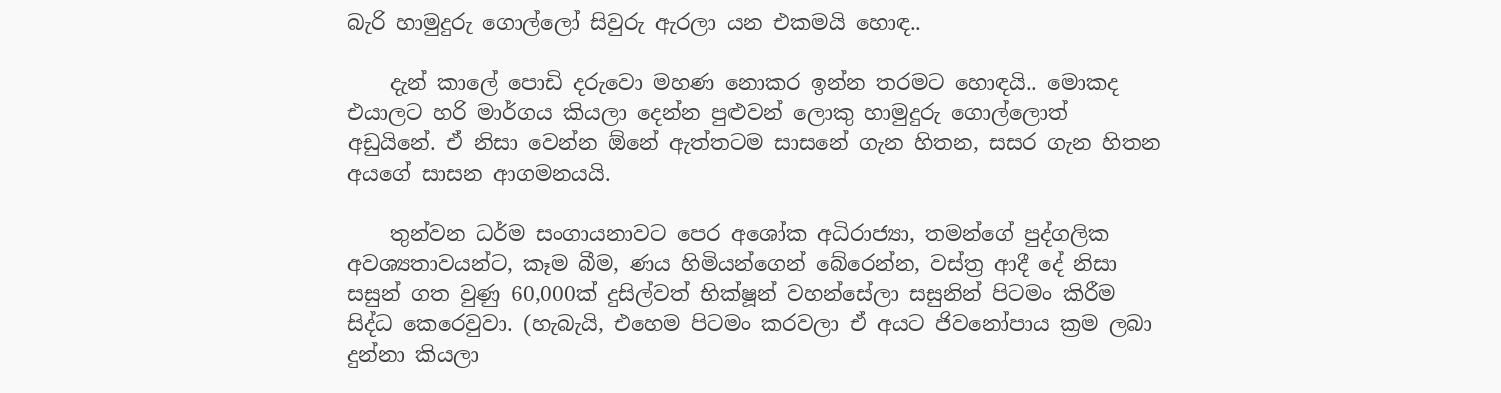බැරි හාමුදුරු ගොල්ලෝ සිවුරු ඇරලා යන එකමයි හොඳ..

    දැන් කාලේ පොඩි දරුවො මහණ නොකර ඉන්න තරමට හොඳයි.. මොකද එයාලට හරි මාර්ගය කියලා දෙන්න පුළුවන් ලොකු හාමුදුරු ගොල්ලොත් අඩුයිනේ. ඒ නිසා වෙන්න ඕනේ ඇත්තටම සාසනේ ගැන හිතන, සසර ගැන හිතන අයගේ සාසන ආගමනයයි.

    තුන්වන ධර්ම සංගායනාවට පෙර අශෝක අධිරාජ්‍යා, තමන්ගේ පුද්ගලික අවශ්‍යතාවයන්ට, කෑම බීම, ණය හිමියන්ගෙන් බේරෙන්න, වස්ත්‍ර ආදී දේ නිසා සසුන් ගත වුණු 60,000ක් දුසිල්වත් භික්ෂූන් වහන්සේලා සසුනින් පිටමං කිරීම සිද්ධ කෙරෙවුවා. (හැබැයි, එහෙම පිටමං කරවලා ඒ අයට ජිවනෝපාය ක්‍රම ලබා දුන්නා කියලා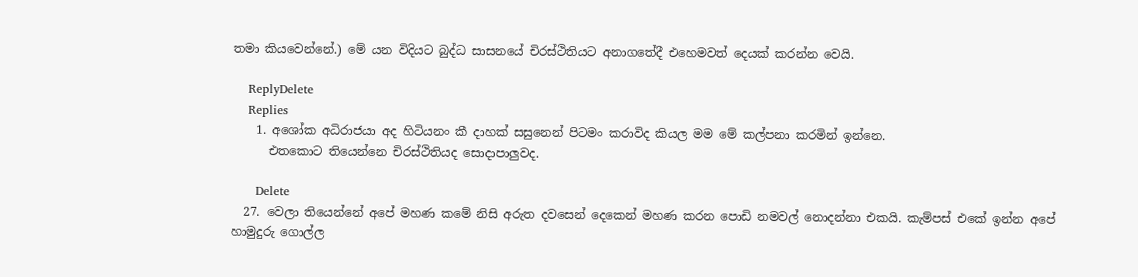තමා කියවෙන්නේ.) මේ යන විදියට බුද්ධ සාසනයේ චිරස්ථිතියට අනාගතේදී එහෙමවත් දෙයක් කරන්න වෙයි.

    ReplyDelete
    Replies
    1. අශෝක අධිරාජයා අද හිටියනං කී දාහක් සසුනෙන් පිටමං කරාවිද කියල මම මේ කල්පනා කරමින් ඉන්නෙ.
      එතකොට තියෙන්නෙ චිරස්ථිතියද සොදාපාලුවද.

      Delete
  27. වෙලා තියෙන්නේ අපේ මහණ කමේ නිසි අරුත දවසෙන් දෙකෙන් මහණ කරන පොඩි නමවල් නොදන්නා එකයි. කැම්පස් එකේ ඉන්න අපේ හාමුදුරු ගොල්ල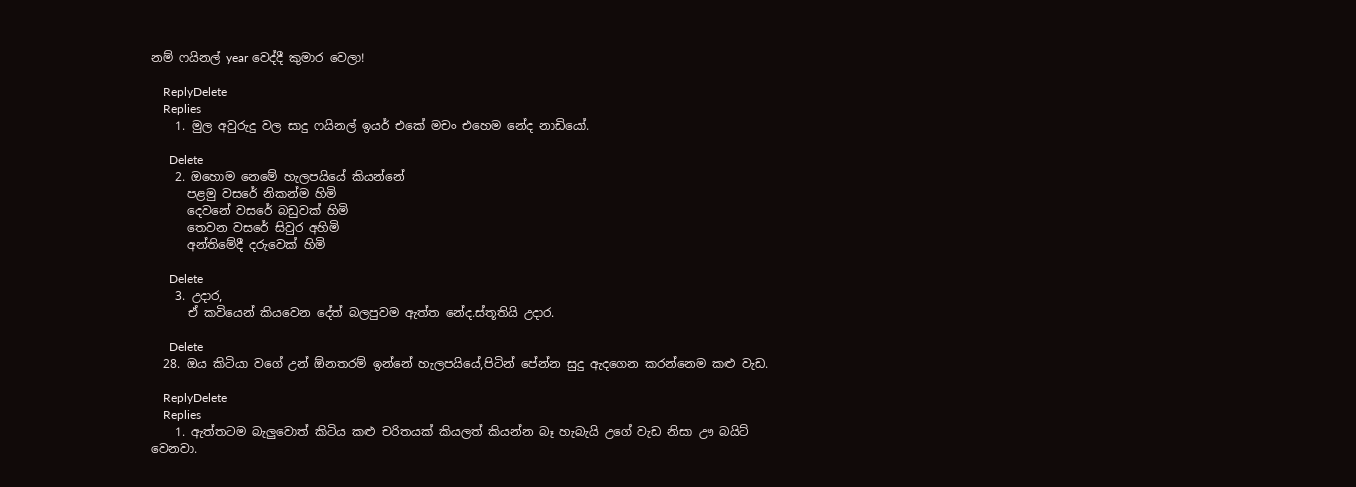නම් ෆයිනල් year වෙද්දී කුමාර වෙලා!

    ReplyDelete
    Replies
    1. මුල අවුරුදු වල සාදු ෆයිනල් ඉයර් එකේ මචං එහෙම නේද නාඩියෝ.

      Delete
    2. ඔහොම නෙමේ හැලපයියේ කියන්නේ
      පළමු වසරේ නිකන්ම හිමි
      දෙවනේ වසරේ බඩුවක් හිමි
      තෙවන වසරේ සිවුර අහිමි
      අන්තිමේදී දරුවෙක් හිමි

      Delete
    3. උදාර,
      ඒ කවියෙන් කියවෙන දේත් බලපුවම ඇත්ත නේද.ස්තූතියි උදාර.

      Delete
  28. ඔය කිටියා වගේ උන් ඕනතරම් ඉන්නේ හැලපයියේ,පිටින් පේන්න සුදු ඇදගෙන කරන්නෙම කළු වැඩ.

    ReplyDelete
    Replies
    1. ඇත්තටම බැලුවොත් කිටිය කළු චරිතයක් කියලත් කියන්න බෑ හැබැයි උගේ වැඩ නිසා ඌ බයිට් වෙනවා.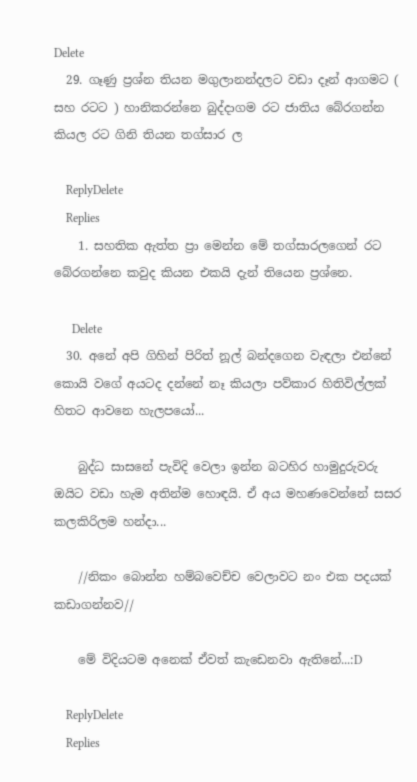Delete
  29. ගෑණු ප්‍රශ්න තියන මගුලානන්දලට වඩා දෑන් ආගමට ( සහ රටට ) හානිකරන්නෙ බුද්දාගම රට ජාතිය බේරගන්න කියල රට ගිනි තියන තග්සාර ල

    ReplyDelete
    Replies
    1. සහතික ඇත්ත ප්‍රා මෙන්න මේ තග්සාරලගෙන් රට බේරගන්නෙ කවුද කියන එකයි දැන් තියෙන ප්‍රශ්නෙ.

      Delete
  30. අනේ අපි ගිහින් පිරිත් නූල් බන්දගෙන වැඳලා එන්නේ කොයි වගේ අයටද දන්නේ නෑ කියලා පව්කාර හිතිවිල්ලක් හිතට ආවනෙ හැලපයෝ...

    බුද්ධ සාසනේ පැවිදි වෙලා ඉන්න බටහිර හාමුදුරුවරු ඔයිට වඩා හැම අතින්ම හොඳයි. ඒ අය මහණවෙන්නේ සසර කලකිරිලම හන්දා...

    //නිකං බොන්න හම්බවෙච්ච වෙලාවට නං එක පදයක් කඩාගන්නව//

    මේ විදියටම අනෙක් ඒවත් කැඩෙනවා ඇතිනේ...:D

    ReplyDelete
    Replies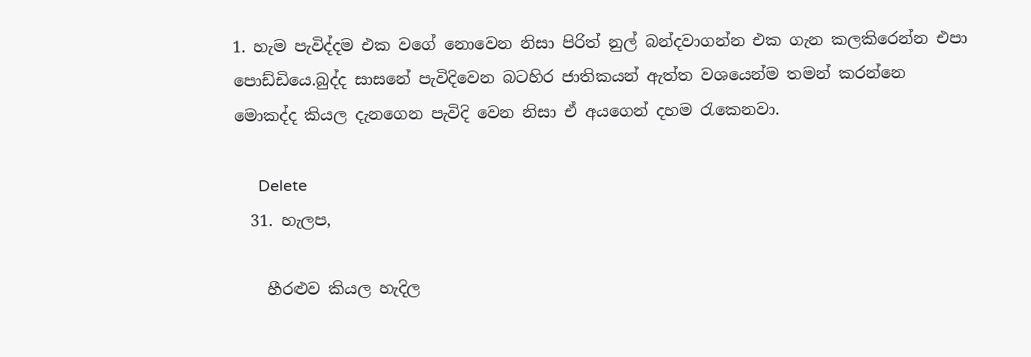1. හැම පැවිද්දම එක වගේ නොවෙන නිසා පිරිත් නුල් බන්දවාගන්න එක ගැන කලකිරෙන්න එපා පොඩ්ඩියෙ.බුද්ද සාසනේ පැවිදිවෙන බටහිර ජාතිකයන් ඇත්ත වශයෙන්ම තමන් කරන්නෙ මොකද්ද කියල දැනගෙන පැවිදි වෙන නිසා ඒ අයගෙන් දහම රැකෙනවා.

      Delete
  31. හැලප,

    හීරළුව කියල හැදිල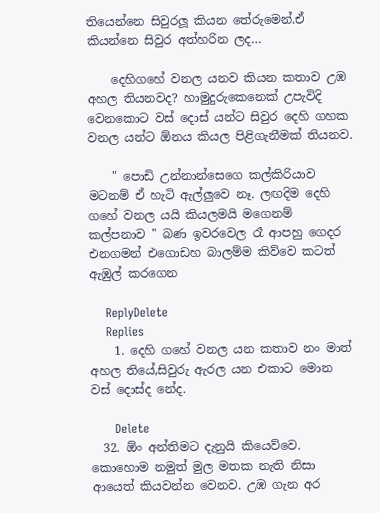තියෙන්නෙ සිවුරලූ කියන තේරුමෙන්.ඒ කියන්නෙ සිවුර අත්හරින ලද…

    දෙහිගහේ වනල යනව කියන කතාව උඹ අහල තියනවද? හාමුදුරුකෙනෙක් උපැවිදි වෙනකොට වස් දොස් යන්ට සිවුර දෙහි ගහක වනල යන්ට ඕනය කියල පිළිගැනීමක් තියනව.

    " පොඩි උන්නාන්සෙගෙ කල්කිරියාව මටනම් ඒ හැටි ඇල්ලුවෙ නෑ. ලඟදිම දෙහි ගහේ වනල යයි කියලමයි මගෙනම් කල්පනාව " බණ ඉවරවෙල රෑ ආපහු ගෙදර එනගමන් එගොඩහ බාලම්ම කිව්වෙ කටත් ඇඹුල් කරගෙන

    ReplyDelete
    Replies
    1. දෙහි ගහේ වනල යන කතාව නං මාත් අහල තියේ,සිවුරු ඇරල යන එකාට මොන වස් දොස්ද නේද.

      Delete
  32. ඕං අන්තිමට දැනුයි කියෙව්වෙ. කොහොම නමුත් මුල මතක නැති නිසා ආයෙත් කියවන්න වෙනව. උඹ ගැන අර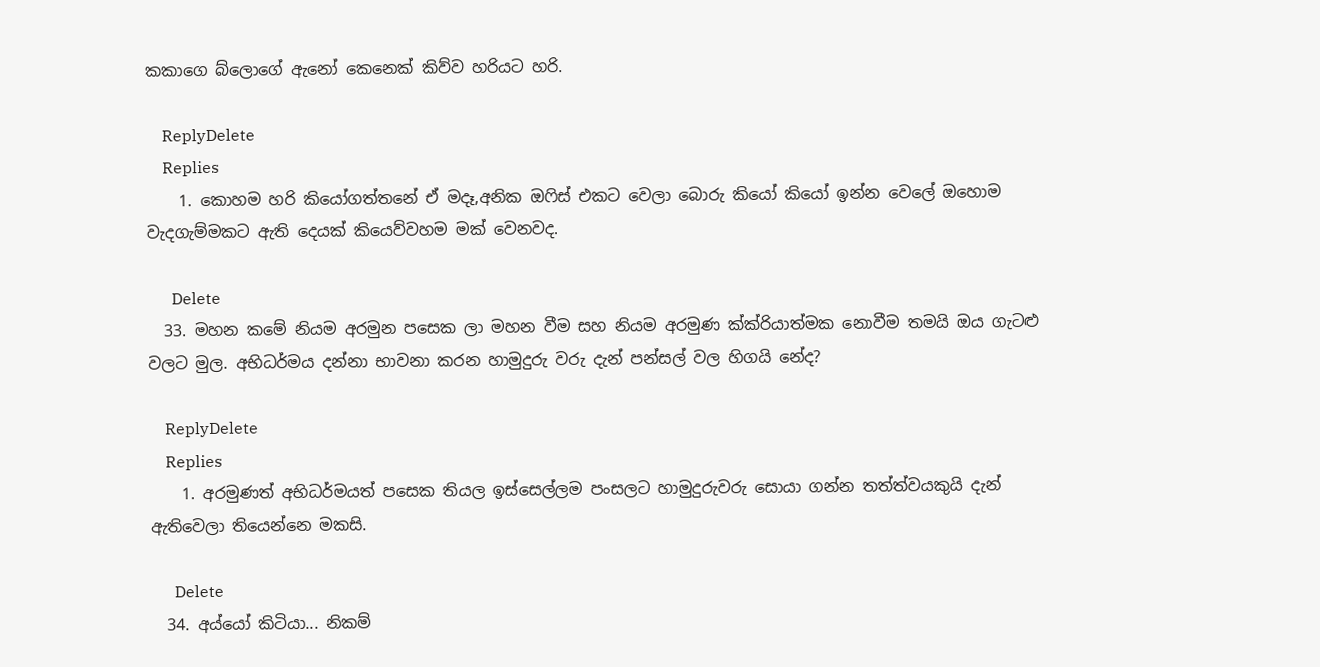කකාගෙ බ්ලොගේ ඇනෝ කෙනෙක් කිව්ව හරියට හරි.

    ReplyDelete
    Replies
    1. කොහම හරි කියෝගත්තනේ ඒ මදෑ,අනික ඔෆිස් එකට වෙලා බොරු කියෝ කියෝ ඉන්න වෙලේ ඔහොම වැදගැම්මකට ඇති දෙයක් කියෙව්වහම මක් වෙනවද.

      Delete
  33. මහන කමේ නියම අරමුන පසෙක ලා මහන වීම සහ නියම අරමුණ ක්ක්රියාත්මක නොවීම තමයි ඔය ගැටළු වලට මුල. අභිධර්මය දන්නා භාවනා කරන හාමුදුරු වරු දැන් පන්සල් වල හිගයි නේද?

    ReplyDelete
    Replies
    1. අරමුණත් අභිධර්මයත් පසෙක තියල ඉස්සෙල්ලම පංසලට හාමුදුරුවරු සොයා ගන්න තත්ත්වයකුයි දැන් ඇතිවෙලා තියෙන්නෙ මකසි.

      Delete
  34. අය්යෝ කිටියා... නිකම්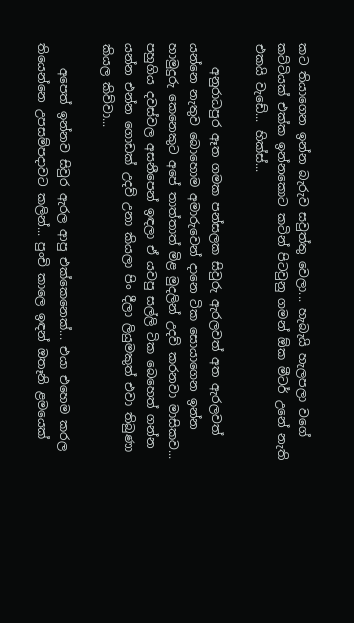කට තියාගෙන ඉන්න බැරුව සවුත්තු වෙලා... හැබැයි හැලපලා වගේ කට්ටියක් එක්ක ඉන්නකොට කටින් පිටවුනු ගමන් ඕක මීටර් උනේ නැති එකයි වැඩේ... හික්ස්...

    අනුරාධපුර ඈත ගමක පන්සලක සිවුරු ඇරලවත් අත ඇරලවත් යන්නෙ නැතුව බොහොම අමාරුවෙන් දානෙ ටික සොයාගෙන ඉන්න හාමුදුරු කෙනෙකුට අපේ තාත්තාත් මිළ මුදලින් උදව් කරනවා මාසිකව... පහුගිය දවස්වල අසනීපෙන් ඉඳලා ඒ යවපු සල්ලි ටික බෙහෙත් ගන්න යන්න එන්න ගොඩක් උදව් උනා කියලා පිං දීලා ලියුමකුත් එවා තිබුණා කියල කිව්වා...

    අපෙත් ඉන්නව සිවුර ඇරල ආපු එක්කෙනෙක්... එයා එහෙම කරල තියෙන්නෙ උපසම්පදාවට කලින්... පුංචි කාලෙ ඉඳන් ඔතෑනි ළමයෙක්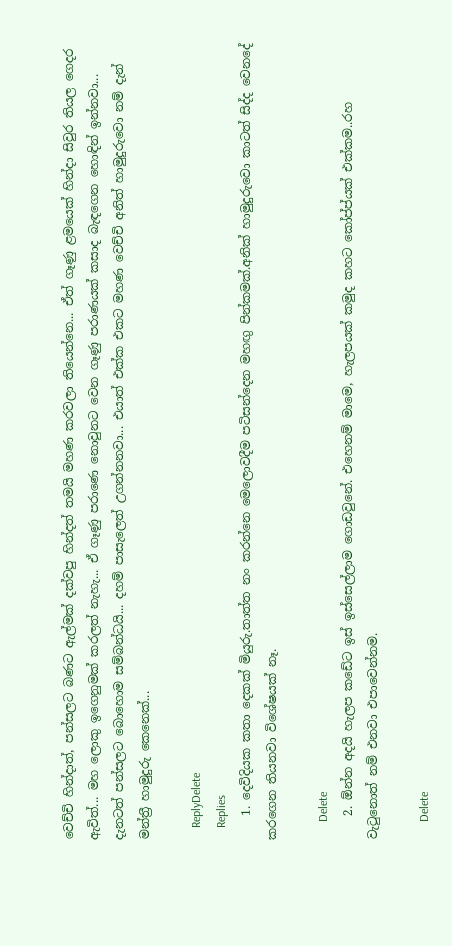වෙච්චි හින්දාත්, පන්සලට බණට ඇල්මක් දක්වපු හින්දත් තමයි මහණ කරවලා තියෙන්නෙ... ඒත් ගෑණු ළමයෙක් හින්දා සිවුර තියල ගෙදර ඇවිත්... මහ ලොකු ඉගෙනුමක් කරලත් නැහැ... ඒ ගෑණු පරාණෙ නොවුනට වෙන ගෑණු පරාණයක් කසාද බැඳගෙන හොඳින් ඉන්නවා... දැනටත් පන්සලට බොහොම සම්බන්ධයි... දහම් පාසැලෙත් උගන්නනවා... එයාත් එක්ක එකට මහණ වෙච්චි අනිත් හාමුදුරුවො නම් දැන් මන්ත්‍රී හාමුදුරු කෙනෙක්...

    ReplyDelete
    Replies
    1. දෙවිදියක කතා දෙකක් මියුරු.තාත්ත නං කරන්නෙ මෙලොවදීම පටිසන්දෙන මහඟු පින්කමක්.අනික් හාමුදුරුවො කාටත් සිද්ද වෙනදේ කරගෙන තියනවා විශේෂයක් නෑ.

      Delete
    2. ඕන්න අදයි හැලප කඩේට ඉස් ඉස්සෙල්ලාම ගොඩවුනේ. එහෙනම් මාමෙ, හැලපයක් කමුද කහට කෝප්ප්යක් එක්කම..රහ වැටුනොත් නම් එනවා එපාවෙන්නම.

      Delete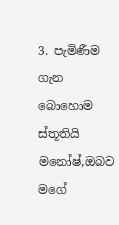3. පැමිණීම ගැන බොහොම ස්තූතියි මනෝෂ්,ඔබව මගේ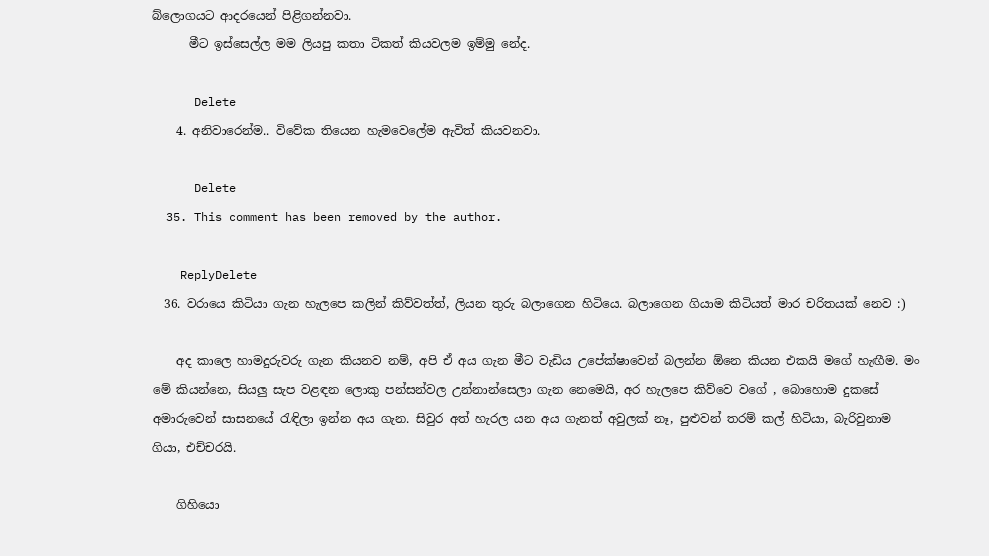බ්ලොගයට ආදරයෙන් පිළිගන්නවා.
      මීට ඉස්සෙල්ල මම ලියපු කතා ටිකත් කියවලම ඉම්මු නේද.

      Delete
    4. අනිවාරෙන්ම.. විවේක තියෙන හැමවෙලේම ඇවිත් කියවනවා.

      Delete
  35. This comment has been removed by the author.

    ReplyDelete
  36. වරායෙ කිටියා ගැන හැලපෙ කලින් කිව්වත්ත්, ලියන තුරු බලාගෙන හිටියෙ. බලාගෙන ගියාම කිටියත් මාර චරිතයක් නෙව :)

    අද කාලෙ හාමදුරුවරු ගැන කියනව නම්, අපි ඒ අය ගැන මීට වැඩිය උපේක්ෂාවෙන් බලන්න ඕනෙ කියන එකයි මගේ හැඟීම. මං මේ කියන්නෙ, සියලු සැප වළඳන ලොකු පන්සන්වල උන්නාන්සෙලා ගැන නෙමෙයි, අර හැලපෙ කිව්වෙ වගේ , බොහොම දුකසේ අමාරුවෙන් සාසනයේ ‍රැඳිලා ඉන්න අය ගැන. සිවුර අත් හැරල යන අය ගැනත් අවුලක් නෑ, පුළුවන් තරම් කල් හිටියා, බැරිවුනාම ගියා, එච්චරයි.

    ගිහියො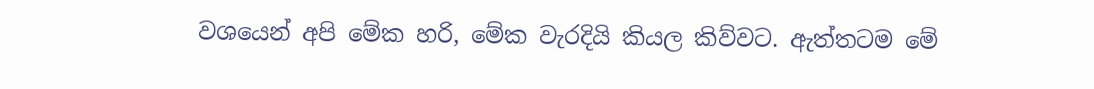වශයෙන් අපි මේක හරි, මේක වැරදියි කියල කිව්වට. ඇත්තටම මේ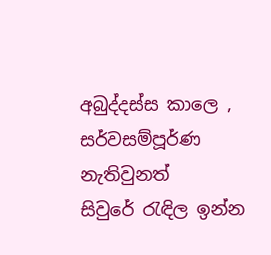අබුද්දස්ස කාලෙ , සර්වසම්පූර්ණ නැතිවුනත් සිවුරේ ‍රැඳිල ඉන්න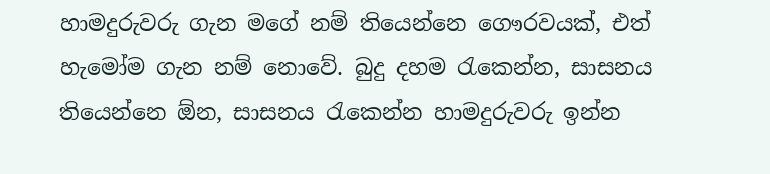හාමදුරුවරු ගැන මගේ නම් තියෙන්නෙ ගෞරවයක්, එත් හැමෝම ගැන නම් නොවේ. බුදු දහම ‍රැකෙන්න, සාසනය තියෙන්නෙ ඕන, සාසනය ‍රැකෙන්න හාමදුරුවරු ඉන්න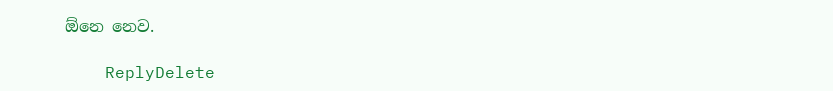ඕනෙ නෙව.

    ReplyDelete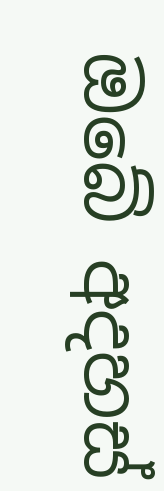ඔබේ අදහස්